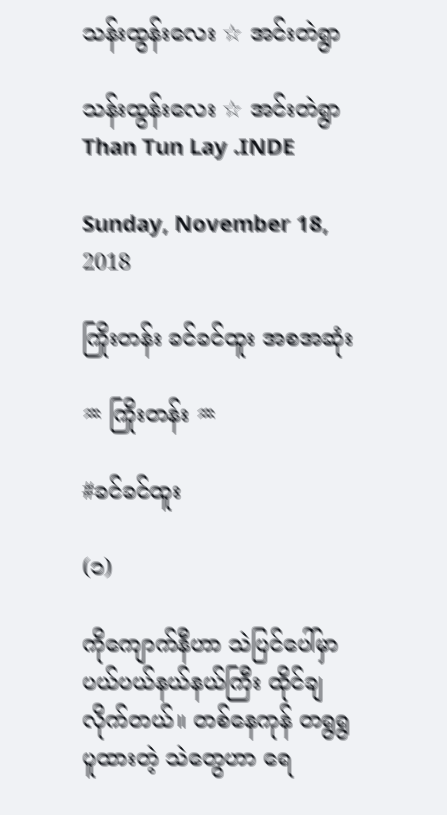သန်းထွန်းလေး ☆ အင်းတဲရွာ

သန်းထွန်းလေး ☆ အင်းတဲရွာ
Than Tun Lay .INDE

Sunday, November 18, 2018

ကြိုးတန်း ခင်ခင်ထူး အစအဆုံး

♒ ကြိုးတန်း ♒

#ခင်ခင်ထူး

(၁)

ကိုကျောက်နီဟာ သဲပြင်ပေါ်မှာ ပယ်ပယ်နယ်နယ်ကြီး ထိုင်ချလိုက်တယ်။ တစ်နေကုန် တရွရွ ပူထားတဲ့ သဲတွေဟာ ရေ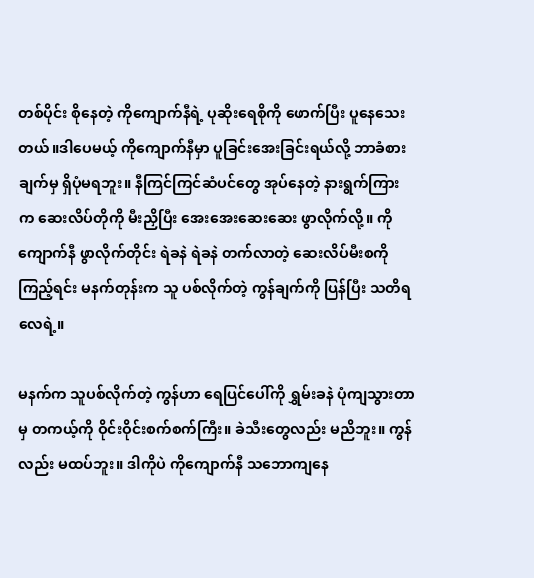တစ်ပိုင်း စိုနေတဲ့ ကိုကျောက်နီရဲ့ ပုဆိုးရေစိုကို ဖောက်ပြီး ပူနေသေးတယ်။ဒါပေမယ့် ကိုကျောက်နီမှာ ပူခြင်းအေးခြင်းရယ်လို့ ဘာခံစားချက်မှ ရှိပုံမရဘူး။ နီကြင်ကြင်ဆံပင်တွေ အုပ်နေတဲ့ နားရွက်ကြားက ဆေးလိပ်တိုကို မီးညှိပြီး အေးအေးဆေးဆေး ဖွာလိုက်လို့။ ကိုကျောက်နီ ဖွာလိုက်တိုင်း ရဲခနဲ ရဲခနဲ တက်လာတဲ့ ဆေးလိပ်မီးစကို ကြည့်ရင်း မနက်တုန်းက သူ ပစ်လိုက်တဲ့ ကွန်ချက်ကို ပြန်ပြီး သတိရလေရဲ့။

မနက်က သူပစ်လိုက်တဲ့ ကွန်ဟာ ရေပြင်ပေါ်ကို ရွှမ်းခနဲ ပုံကျသွားတာမှ တကယ့်ကို ဝိုင်းဝိုင်းစက်စက်ကြီး။ ခဲသီးတွေလည်း မညိဘူး။ ကွန်လည်း မထပ်ဘူး။ ဒါကိုပဲ ကိုကျောက်နီ သဘောကျနေ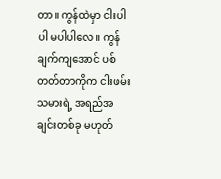တာ။ ကွန်ထဲမှာ ငါးပါပါ မပါပါလေ။ ကွန်ချက်ကျအောင် ပစ်တတ်တာကိုက ငါးဖမ်းသမားရဲ့ အရည်အချင်းတစ်ခု မဟုတ်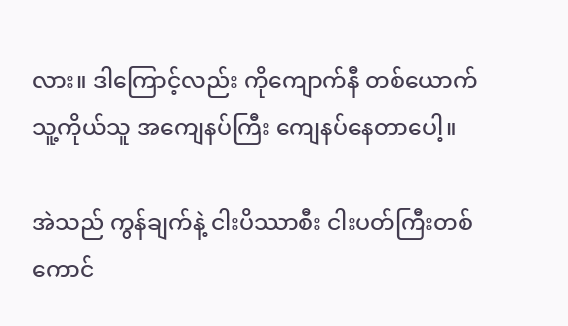လား။ ဒါကြောင့်လည်း ကိုကျောက်နီ တစ်ယောက် သူ့ကိုယ်သူ အကျေနပ်ကြီး ကျေနပ်နေတာပေါ့။

အဲသည် ကွန်ချက်နဲ့ ငါးပိဿာစီး ငါးပတ်ကြီးတစ်ကောင်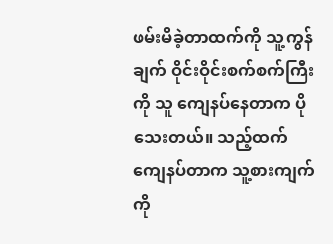ဖမ်းမိခဲ့တာထက်ကို သူ့ကွန်ချက် ဝိုင်းဝိုင်းစက်စက်ကြီးကို သူ ကျေနပ်နေတာက ပိုသေးတယ်။ သည့်ထက် ကျေနပ်တာက သူ့စားကျက်ကို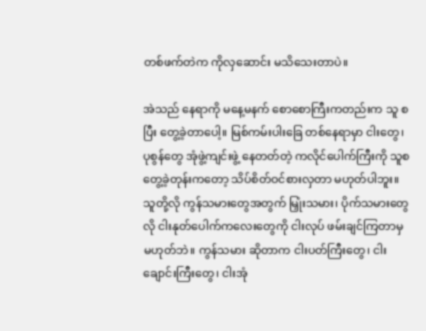တစ်ဖက်တဲက ကိုလှဆောင်း မသိသေးတာပဲ။

အဲသည် နေရာကို မနေ့မနက် စောစောကြီးကတည်းက သူ စပြီး တွေ့ခဲ့တာပေါ့။ မြစ်ကမ်းပါးခြေ တစ်နေရာမှာ ငါးတွေ၊ ပုစွန်တွေ အုံဖွဲ့ကျင်းဖွဲ့ နေတတ်တဲ့ ကလိုင်ပေါက်ကြီးကို သူစတွေ့ခဲ့တုန်းကတော့ သိပ်စိတ်ဝင်စားလှတာ မဟုတ်ပါဘူး။ သူတို့လို ကွန်သမားတွေအတွက် မြှုံးသမား၊ ပိုက်သမားတွေလို ငါးနုတ်ပေါက်ကလေးတွေကို ငါးလုပ် ဖမ်းချင်ကြတာမှ မဟုတ်ဘဲ။ ကွန်သမား ဆိုတာက ငါးပတ်ကြီးတွေ၊ ငါးချောင်းကြီးတွေ၊ ငါးအုံ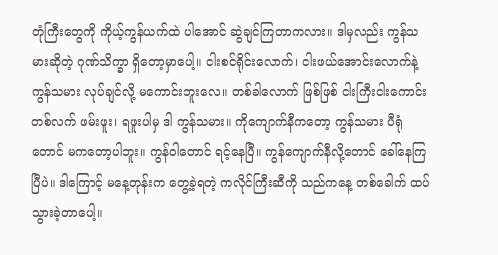တုံကြီးတွေကို ကိုယ့်ကွန်ယက်ထဲ ပါအောင် ဆွဲချင်ကြတာကလား။ ဒါမှလည်း ကွန်သမားဆိုတဲ့ ဂုဏ်သိက္ခာ ရှိတော့မှာပေါ့။ ငါးစင်ရိုင်းလောက်၊ ငါးဖယ်အောင်းလောက်နဲ့ ကွန်သမား လုပ်ချင်လို့ မကောင်းဘူးလေ။ တစ်ခါလောက် ဖြစ်ဖြစ် ငါးကြီးငါးကောင်း တစ်လက် ဖမ်းဖူး၊ ရဖူးပါမှ ဒါ ကွန်သမား။ ကိုကျောက်နီကတော့ ကွန်သမား ပီရုံတောင် မကတော့ပါဘူး။ ကွန်ဝါတောင် ရင့်နေပြီ။ ကွန်ကျောက်နီလို့တောင် ခေါ်နေကြပြီပဲ။ ဒါကြောင့် မနေ့တုန်းက တွေ့ခဲ့ရတဲ့ ကလိုင်ကြီးဆီကို သည်ကနေ့ တစ်ခေါက် ထပ်သွားခဲ့တာပေါ့။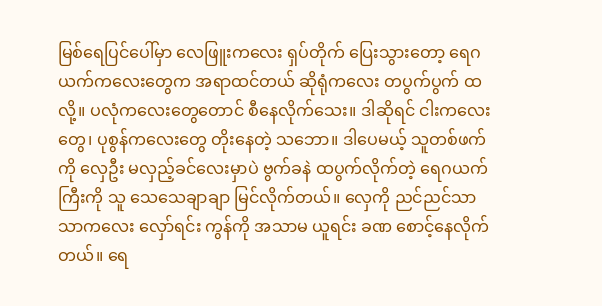မြစ်ရေပြင်ပေါ်မှာ လေဖြူးကလေး ရှပ်တိုက် ပြေးသွားတော့ ရေဂယက်ကလေးတွေက အရာထင်တယ် ဆိုရုံကလေး တပွက်ပွက် ထလို့။ ပလုံကလေးတွေတောင် စီနေလိုက်သေး။ ဒါဆိုရင် ငါးကလေးတွေ၊ ပုစွန်ကလေးတွေ တိုးနေတဲ့ သဘော။ ဒါပေမယ့် သူတစ်ဖက်ကို လှေဦး မလှည့်ခင်လေးမှာပဲ ဗွက်ခနဲ ထပွက်လိုက်တဲ့ ရေဂယက်ကြီးကို သူ သေသေချာချာ မြင်လိုက်တယ်။ လှေကို ညင်ညင်သာသာကလေး လှော်ရင်း ကွန်ကို အသာမ ယူရင်း ခဏ စောင့်နေလိုက်တယ်။ ရေ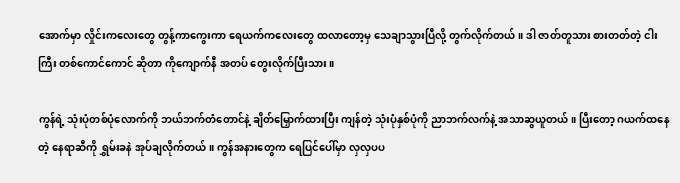အောက်မှာ လှိုင်းကလေးတွေ တွန့်ကာကွေးကာ ရေယက်ကလေးတွေ ထလာတော့မှ သေချာသွားပြီလို့ တွက်လိုက်တယ်။ ဒါ ဇာတ်တူသား စားတတ်တဲ့ ငါးကြီး တစ်ကောင်ကောင် ဆိုတာ ကိုကျောက်နီ အတပ် တွေးလိုက်ပြီးသား။

ကွန်ရဲ့ သုံးပုံတစ်ပုံလောက်ကို ဘယ်ဘက်တံတောင်နဲ့ ချိတ်မြှောက်ထားပြီး ကျန်တဲ့ သုံးပုံနှစ်ပုံကို ညာဘက်လက်နဲ့ အသာဆွယူတယ်။ ပြီးတော့ ဂယက်ထနေတဲ့ နေရာဆီကို ရွှမ်းခနဲ အုပ်ချလိုက်တယ်။ ကွန်အနားတွေက ရေပြင်ပေါ်မှာ လှလှပပ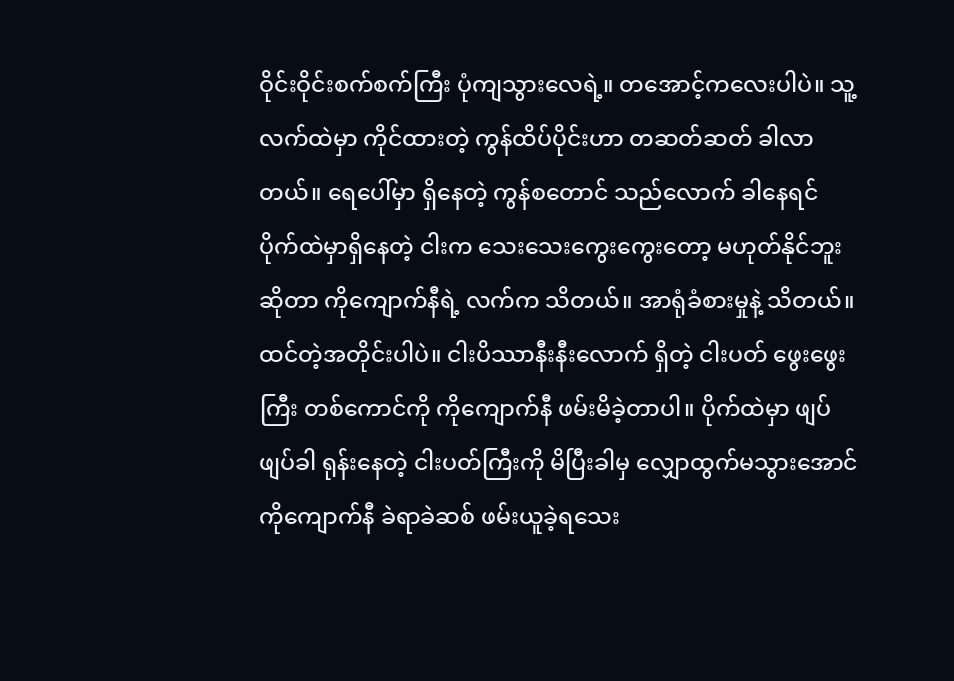ဝိုင်းဝိုင်းစက်စက်ကြီး ပုံကျသွားလေရဲ့။ တအောင့်ကလေးပါပဲ။ သူ့လက်ထဲမှာ ကိုင်ထားတဲ့ ကွန်ထိပ်ပိုင်းဟာ တဆတ်ဆတ် ခါလာတယ်။ ရေပေါ်မှာ ရှိနေတဲ့ ကွန်စတောင် သည်လောက် ခါနေရင် ပိုက်ထဲမှာရှိနေတဲ့ ငါးက သေးသေးကွေးကွေးတော့ မဟုတ်နိုင်ဘူးဆိုတာ ကိုကျောက်နီရဲ့ လက်က သိတယ်။ အာရုံခံစားမှုနဲ့ သိတယ်။ ထင်တဲ့အတိုင်းပါပဲ။ ငါးပိဿာနီးနီးလောက် ရှိတဲ့ ငါးပတ် ဖွေးဖွေးကြီး တစ်ကောင်ကို ကိုကျောက်နီ ဖမ်းမိခဲ့တာပါ။ ပိုက်ထဲမှာ ဖျပ်ဖျပ်ခါ ရုန်းနေတဲ့ ငါးပတ်ကြီးကို မိပြီးခါမှ လျှောထွက်မသွားအောင် ကိုကျောက်နီ ခဲရာခဲဆစ် ဖမ်းယူခဲ့ရသေး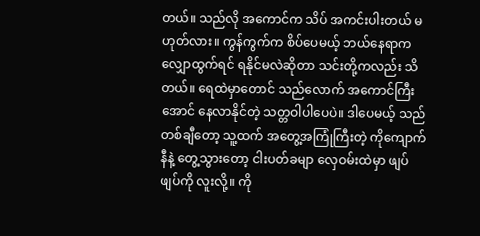တယ်။ သည်လို အကောင်က သိပ် အကင်းပါးတယ် မဟုတ်လား။ ကွန်ကွက်က စိပ်ပေမယ့် ဘယ်နေရာက လျှောထွက်ရင် ရနိုင်မလဲဆိုတာ သင်းတို့ကလည်း သိတယ်။ ရေထဲမှာတောင် သည်လောက် အကောင်ကြီးအောင် နေလာနိုင်တဲ့ သတ္တဝါပါပေပဲ။ ဒါပေမယ့် သည်တစ်ချီတော့ သူ့ထက် အတွေ့အကြုံကြီးတဲ့ ကိုကျောက်နီနဲ့ တွေ့သွားတော့ ငါးပတ်ခမျာ လှေဝမ်းထဲမှာ ဖျပ်ဖျပ်ကို လူးလို့။ ကို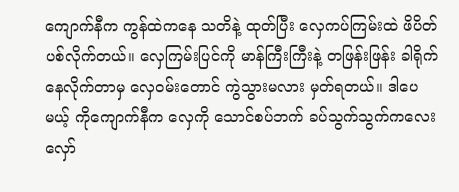ကျောက်နီက ကွန်ထဲကနေ သတိနဲ့ ထုတ်ပြီး လှေကပ်ကြမ်းထဲ ဖိပိတ်ပစ်လိုက်တယ်။ လှေကြမ်းပြင်ကို မာန်ကြီးကြီးနဲ့ တဖြန်းဖြန်း ခါရိုက်နေလိုက်တာမှ လှေဝမ်းတောင် ကွဲသွားမလား မှတ်ရတယ်။ ဒါပေမယ့် ကိုကျောက်နီက လှေကို သောင်စပ်ဘက် ခပ်သွက်သွက်ကလေး လှော်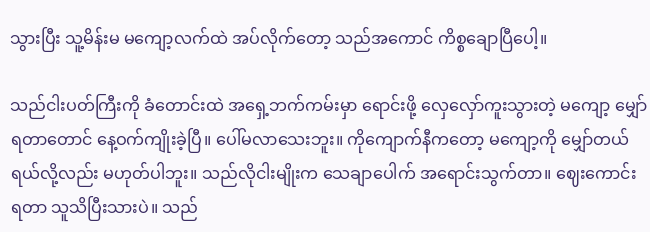သွားပြီး သူ့မိန်းမ မကျော့လက်ထဲ အပ်လိုက်တော့ သည်အကောင် ကိစ္စချောပြီပေါ့။

သည်ငါးပတ်ကြီးကို ခံတောင်းထဲ အရှေ့ဘက်ကမ်းမှာ ရောင်းဖို့ လှေလှော်ကူးသွားတဲ့ မကျော့ မျှော်ရတာတောင် နေ့ဝက်ကျိုးခဲ့ပြီ။ ပေါ်မလာသေးဘူး။ ကိုကျောက်နီကတော့ မကျော့ကို မျှော်တယ် ရယ်လို့လည်း မဟုတ်ပါဘူး။ သည်လိုငါးမျိုးက သေချာပေါက် အရောင်းသွက်တာ။ ဈေးကောင်းရတာ သူသိပြီးသားပဲ။ သည်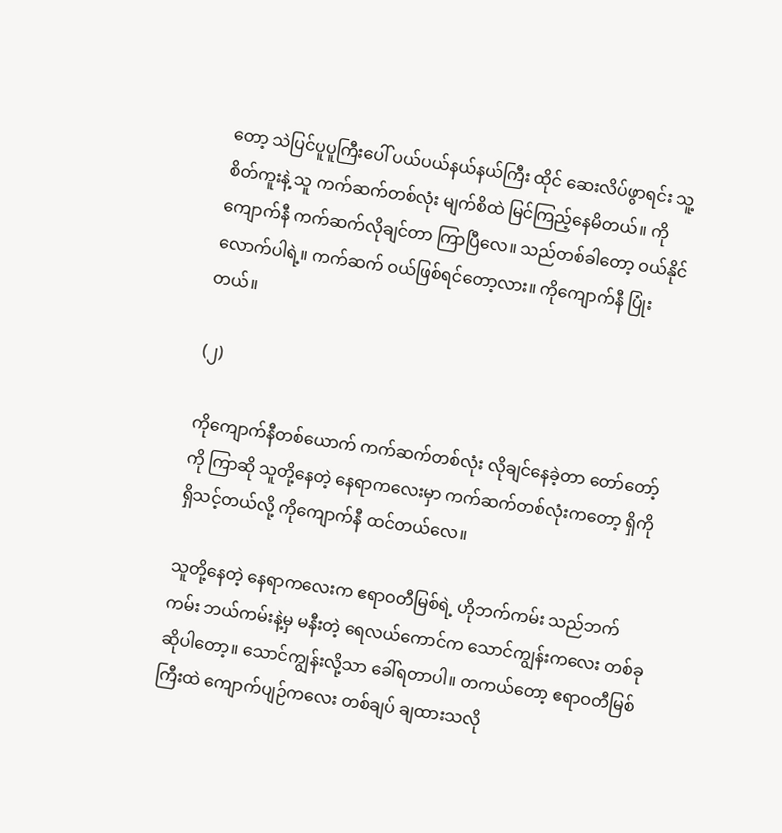တော့ သဲပြင်ပူပူကြီးပေါ် ပယ်ပယ်နယ်နယ်ကြီး ထိုင် ဆေးလိပ်ဖွာရင်း သူ့စိတ်ကူးနဲ့ သူ ကက်ဆက်တစ်လုံး မျက်စိထဲ မြင်ကြည့်နေမိတယ်။ ကိုကျောက်နီ ကက်ဆက်လိုချင်တာ ကြာပြီလေ။ သည်တစ်ခါတော့ ဝယ်နိုင်လောက်ပါရဲ့။ ကက်ဆက် ဝယ်ဖြစ်ရင်တော့လား။ ကိုကျောက်နီ ပြုံးတယ်။

(၂)

ကိုကျောက်နီတစ်ယောက် ကက်ဆက်တစ်လုံး လိုချင်နေခဲ့တာ တော်တော့်ကို ကြာဆို သူတို့နေတဲ့ နေရာကလေးမှာ ကက်ဆက်တစ်လုံးကတော့ ရှိကို ရှိသင့်တယ်လို့ ကိုကျောက်နီ ထင်တယ်လေ။

သူတို့နေတဲ့ နေရာကလေးက ဧရာဝတီမြစ်ရဲ့ ဟိုဘက်ကမ်း သည်ဘက်ကမ်း ဘယ်ကမ်းနဲ့မှ မနီးတဲ့ ရေလယ်ကောင်က သောင်ကျွန်းကလေး တစ်ခု ဆိုပါတော့။ သောင်ကျွန်းလို့သာ ခေါ်ရတာပါ။ တကယ်တော့ ဧရာဝတီမြစ်ကြီးထဲ ကျောက်ပျဉ်ကလေး တစ်ချပ် ချထားသလို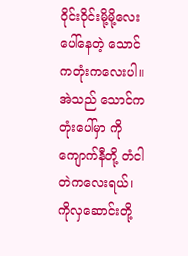ဝိုင်းဝိုင်းမို့မို့လေး ပေါ်နေတဲ့ သောင်ကတုံးကလေးပါ။ အဲသည် သောင်ကတုံးပေါ်မှာ ကိုကျောက်နီတို့ တံငါတဲကလေးရယ်၊ ကိုလှဆောင်းတို့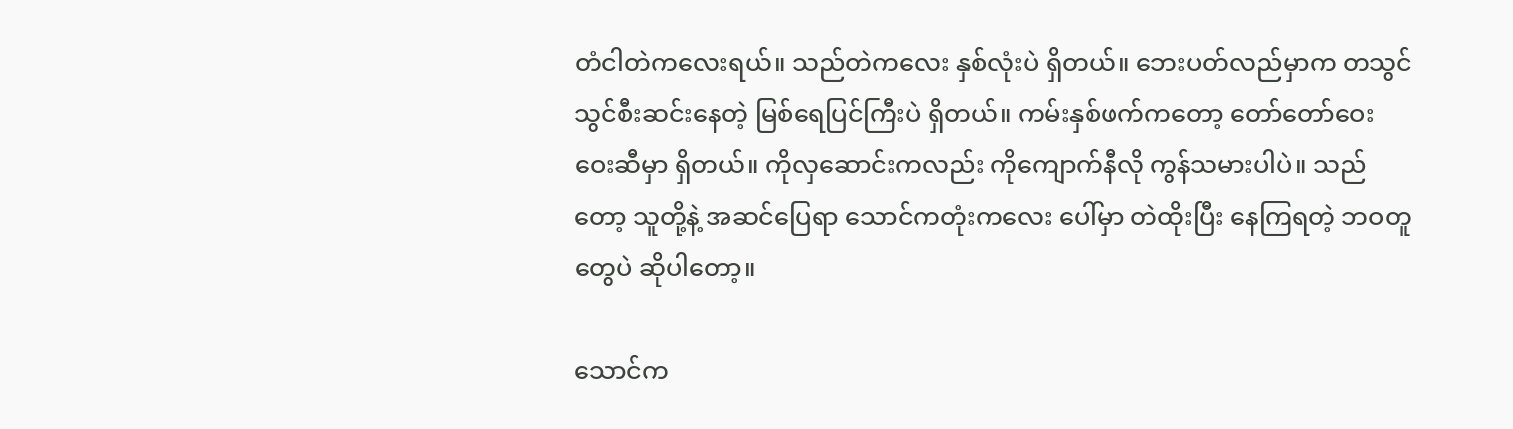တံငါတဲကလေးရယ်။ သည်တဲကလေး နှစ်လုံးပဲ ရှိတယ်။ ဘေးပတ်လည်မှာက တသွင်သွင်စီးဆင်းနေတဲ့ မြစ်ရေပြင်ကြီးပဲ ရှိတယ်။ ကမ်းနှစ်ဖက်ကတော့ တော်တော်ဝေးဝေးဆီမှာ ရှိတယ်။ ကိုလှဆောင်းကလည်း ကိုကျောက်နီလို ကွန်သမားပါပဲ။ သည်တော့ သူတို့နဲ့ အဆင်ပြေရာ သောင်ကတုံးကလေး ပေါ်မှာ တဲထိုးပြီး နေကြရတဲ့ ဘဝတူတွေပဲ ဆိုပါတော့။

သောင်က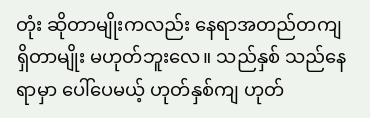တုံး ဆိုတာမျိုးကလည်း နေရာအတည်တကျ ရှိတာမျိုး မဟုတ်ဘူးလေ။ သည်နှစ် သည်နေရာမှာ ပေါ်ပေမယ့် ဟုတ်နှစ်ကျ ဟုတ်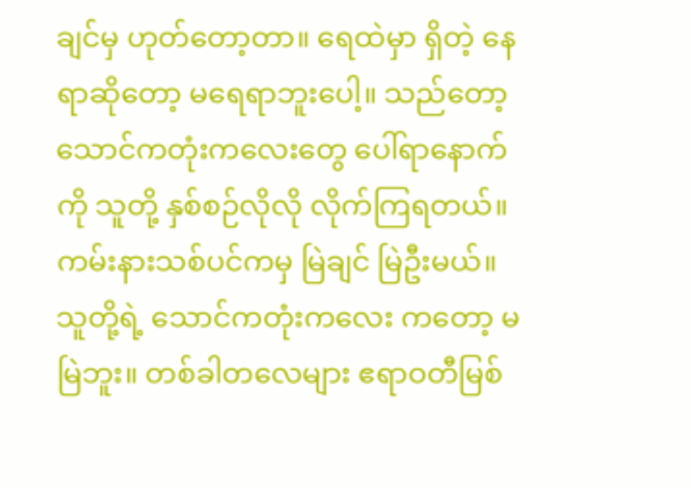ချင်မှ ဟုတ်တော့တာ။ ရေထဲမှာ ရှိတဲ့ နေရာဆိုတော့ မရေရာဘူးပေါ့။ သည်တော့ သောင်ကတုံးကလေးတွေ ပေါ်ရာနောက်ကို သူတို့ နှစ်စဉ်လိုလို လိုက်ကြရတယ်။ ကမ်းနားသစ်ပင်ကမှ မြဲချင် မြဲဦးမယ်။ သူတို့ရဲ့ သောင်ကတုံးကလေး ကတော့ မမြဲဘူး။ တစ်ခါတလေများ ဧရာဝတီမြစ်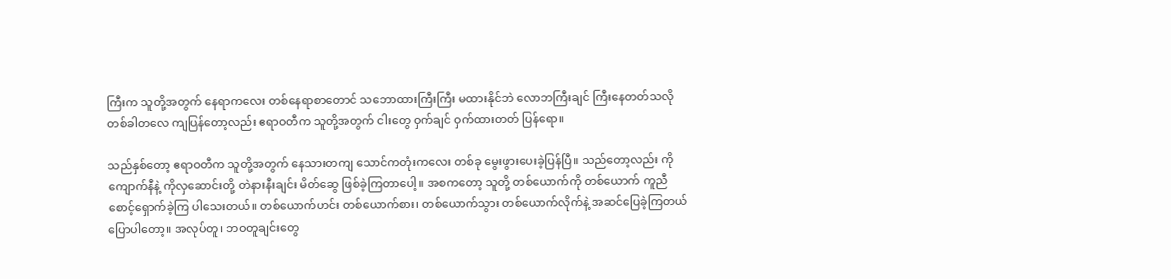ကြီးက သူတို့အတွက် နေရာကလေး တစ်နေရာစာတောင် သဘောထားကြီးကြီး မထားနိုင်ဘဲ လောဘကြီးချင် ကြီးနေတတ်သလို တစ်ခါတလေ ကျပြန်တော့လည်း ဧရာဝတီက သူတို့အတွက် ငါးတွေ ဝှက်ချင် ဝှက်ထားတတ် ပြန်ရော။

သည်နှစ်တော့ ဧရာဝတီက သူတို့အတွက် နေသားတကျ သောင်ကတုံးကလေး တစ်ခု မွေးဖွားပေးခဲ့ပြန်ပြီ။ သည်တော့လည်း ကိုကျောက်နီနဲ့ ကိုလှဆောင်းတို့ တဲနားနီးချင်း မိတ်ဆွေ ဖြစ်ခဲ့ကြတာပေါ့။ အစကတော့ သူတို့ တစ်ယောက်ကို တစ်ယောက် ကူညီ စောင့်ရှောက်ခဲ့ကြ ပါသေးတယ်။ တစ်ယောက်ဟင်း တစ်ယောက်စား၊ တစ်ယောက်သွား တစ်ယောက်လိုက်နဲ့ အဆင်ပြေခဲ့ကြတယ် ပြောပါတော့။ အလုပ်တူ၊ ဘဝတူချင်းတွေ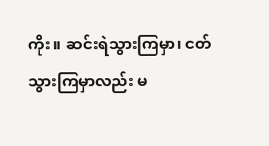ကိုး။ ဆင်းရဲသွားကြမှာ၊ ငတ်သွားကြမှာလည်း မ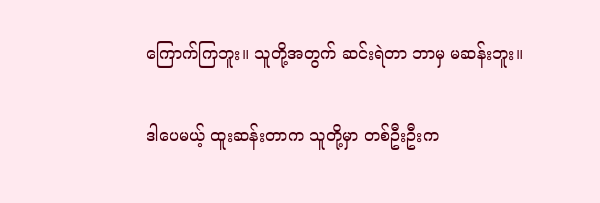ကြောက်ကြဘူး။ သူတို့အတွက် ဆင်းရဲတာ ဘာမှ မဆန်းဘူး။

ဒါပေမယ့် ထူးဆန်းတာက သူတို့မှာ တစ်ဦးဦးက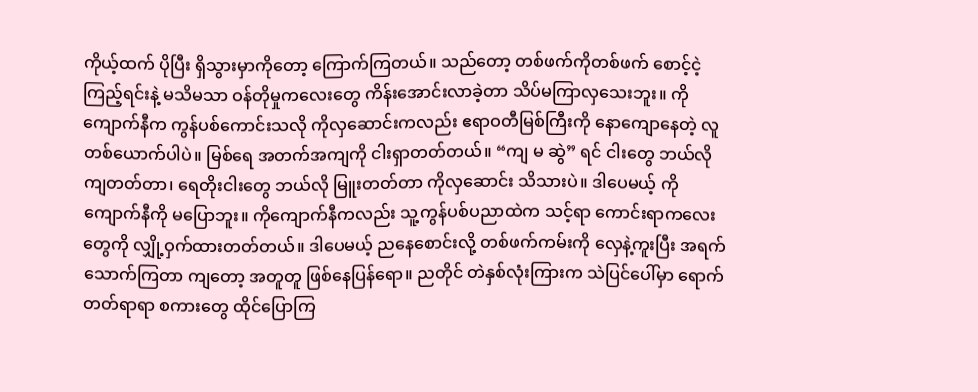ကိုယ့်ထက် ပိုပြီး ရှိသွားမှာကိုတော့ ကြောက်ကြတယ်။ သည်တော့ တစ်ဖက်ကိုတစ်ဖက် စောင့်ငဲ့ကြည့်ရင်းနဲ့ မသိမသာ ဝန်တိုမှုကလေးတွေ ကိန်းအောင်းလာခဲ့တာ သိပ်မကြာလှသေးဘူး။ ကိုကျောက်နီက ကွန်ပစ်ကောင်းသလို ကိုလှဆောင်းကလည်း ဧရာဝတီမြစ်ကြီးကို နောကျောနေတဲ့ လူတစ်ယောက်ပါပဲ။ မြစ်ရေ အတက်အကျကို ငါးရှာတတ်တယ်။ “ကျ မ ဆွဲ” ရင် ငါးတွေ ဘယ်လို ကျတတ်တာ၊ ရေတိုးငါးတွေ ဘယ်လို မြူးတတ်တာ ကိုလှဆောင်း သိသားပဲ။ ဒါပေမယ့် ကိုကျောက်နီကို မပြောဘူး။ ကိုကျောက်နီကလည်း သူ့ကွန်ပစ်ပညာထဲက သင့်ရာ ကောင်းရာကလေးတွေကို လျှို့ဝှက်ထားတတ်တယ်။ ဒါပေမယ့် ညနေစောင်းလို့ တစ်ဖက်ကမ်းကို လှေနဲ့ကူးပြီး အရက်သောက်ကြတာ ကျတော့ အတူတူ ဖြစ်နေပြန်ရော။ ညတိုင် တဲနှစ်လုံးကြားက သဲပြင်ပေါ်မှာ ရောက်တတ်ရာရာ စကားတွေ ထိုင်ပြောကြ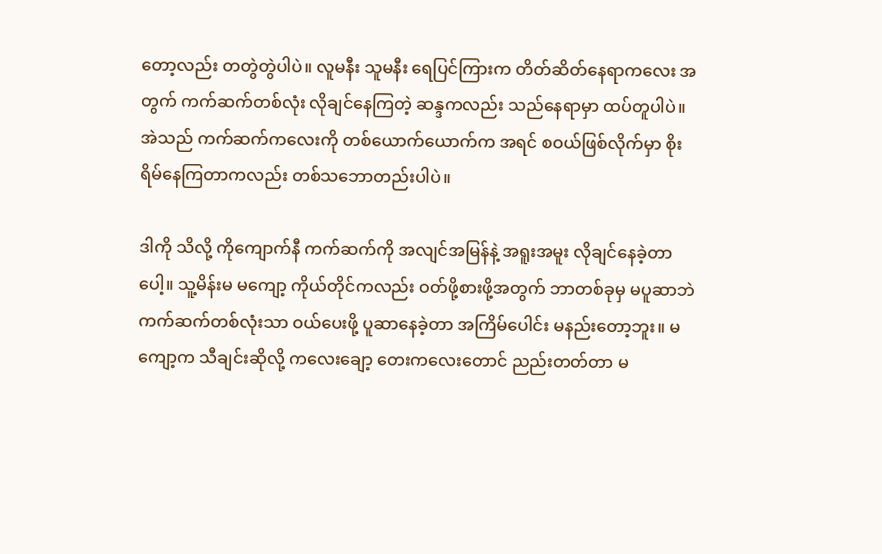တော့လည်း တတွဲတွဲပါပဲ။ လူမနီး သူမနီး ရေပြင်ကြားက တိတ်ဆိတ်နေရာကလေး အတွက် ကက်ဆက်တစ်လုံး လိုချင်နေကြတဲ့ ဆန္ဒကလည်း သည်နေရာမှာ ထပ်တူပါပဲ။ အဲသည် ကက်ဆက်ကလေးကို တစ်ယောက်ယောက်က အရင် စဝယ်ဖြစ်လိုက်မှာ စိုးရိမ်နေကြတာကလည်း တစ်သဘောတည်းပါပဲ။

ဒါကို သိလို့ ကိုကျောက်နီ ကက်ဆက်ကို အလျင်အမြန်နဲ့ အရူးအမူး လိုချင်နေခဲ့တာပေါ့။ သူ့မိန်းမ မကျော့ ကိုယ်တိုင်ကလည်း ဝတ်ဖို့စားဖို့အတွက် ဘာတစ်ခုမှ မပူဆာဘဲ ကက်ဆက်တစ်လုံးသာ ဝယ်ပေးဖို့ ပူဆာနေခဲ့တာ အကြိမ်ပေါင်း မနည်းတော့ဘူး။ မကျော့က သီချင်းဆိုလို့ ကလေးချော့ တေးကလေးတောင် ညည်းတတ်တာ မ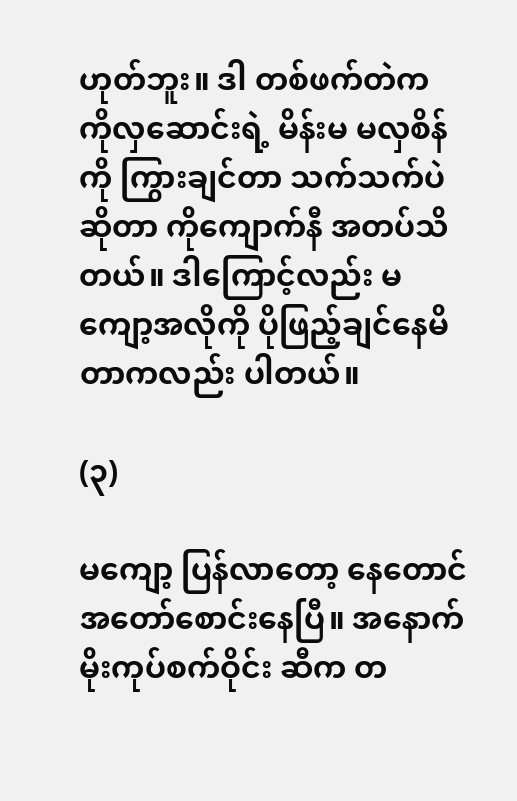ဟုတ်ဘူး။ ဒါ တစ်ဖက်တဲက ကိုလှဆောင်းရဲ့ မိန်းမ မလှစိန်ကို ကြွားချင်တာ သက်သက်ပဲ ဆိုတာ ကိုကျောက်နီ အတပ်သိတယ်။ ဒါကြောင့်လည်း မကျော့အလိုကို ပိုဖြည့်ချင်နေမိတာကလည်း ပါတယ်။

(၃)

မကျော့ ပြန်လာတော့ နေတောင် အတော်စောင်းနေပြီ။ အနောက် မိုးကုပ်စက်ဝိုင်း ဆီက တ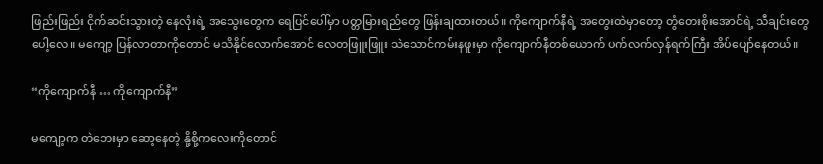ဖြည်းဖြည်း ငိုက်ဆင်းသွားတဲ့ နေလုံးရဲ့ အသွေးတွေက ရေပြင်ပေါ်မှာ ပတ္တမြားရည်တွေ ဖြန်းချထားတယ်။ ကိုကျောက်နီရဲ့ အတွေးထဲမှာတော့ တွံတေးစိုးအောင်ရဲ့ သီချင်းတွေပေါ့လေ။ မကျော့ ပြန်လာတာကိုတောင် မသိနိုင်လောက်အောင် လေတဖြူးဖြူး သဲသောင်ကမ်းနဖူးမှာ ကိုကျောက်နီတစ်ယောက် ပက်လက်လှန်ရက်ကြီး အိပ်ပျော်နေတယ်။

“ကိုကျောက်နီ … ကိုကျောက်နီ”

မကျော့က တဲဘေးမှာ ဆော့နေတဲ့ နို့စို့ကလေးကိုတောင်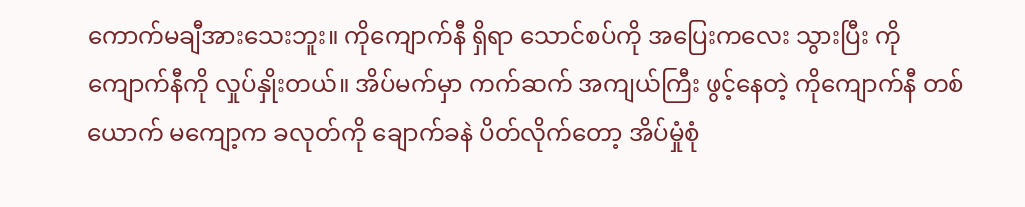ကောက်မချီအားသေးဘူး။ ကိုကျောက်နီ ရှိရာ သောင်စပ်ကို အပြေးကလေး သွားပြီး ကိုကျောက်နီကို လှုပ်နှိုးတယ်။ အိပ်မက်မှာ ကက်ဆက် အကျယ်ကြီး ဖွင့်နေတဲ့ ကိုကျောက်နီ တစ်ယောက် မကျော့က ခလုတ်ကို ချောက်ခနဲ ပိတ်လိုက်တော့ အိပ်မှုံစုံ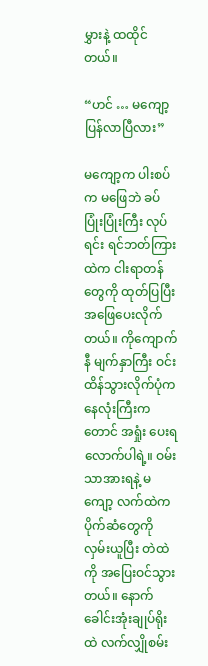မွှားနဲ့ ထထိုင်တယ်။

“ဟင် … မကျော့ ပြန်လာပြီလား”

မကျော့က ပါးစပ်က မဖြေဘဲ ခပ်ပြုံးပြုံးကြီး လုပ်ရင်း ရင်ဘတ်ကြားထဲက ငါးရာတန်တွေကို ထုတ်ပြပြီး အဖြေပေးလိုက်တယ်။ ကိုကျောက်နီ မျက်နှာကြီး ဝင်းထိန်သွားလိုက်ပုံက နေလုံးကြီးကတောင် အရှုံး ပေးရလောက်ပါရဲ့။ ဝမ်းသာအားရနဲ့ မကျော့ လက်ထဲက ပိုက်ဆံတွေကို လှမ်းယူပြီး တဲထဲကို အပြေးဝင်သွားတယ်။ နောက် ခေါင်းအုံးချုပ်ရိုးထဲ လက်လျှိုစမ်း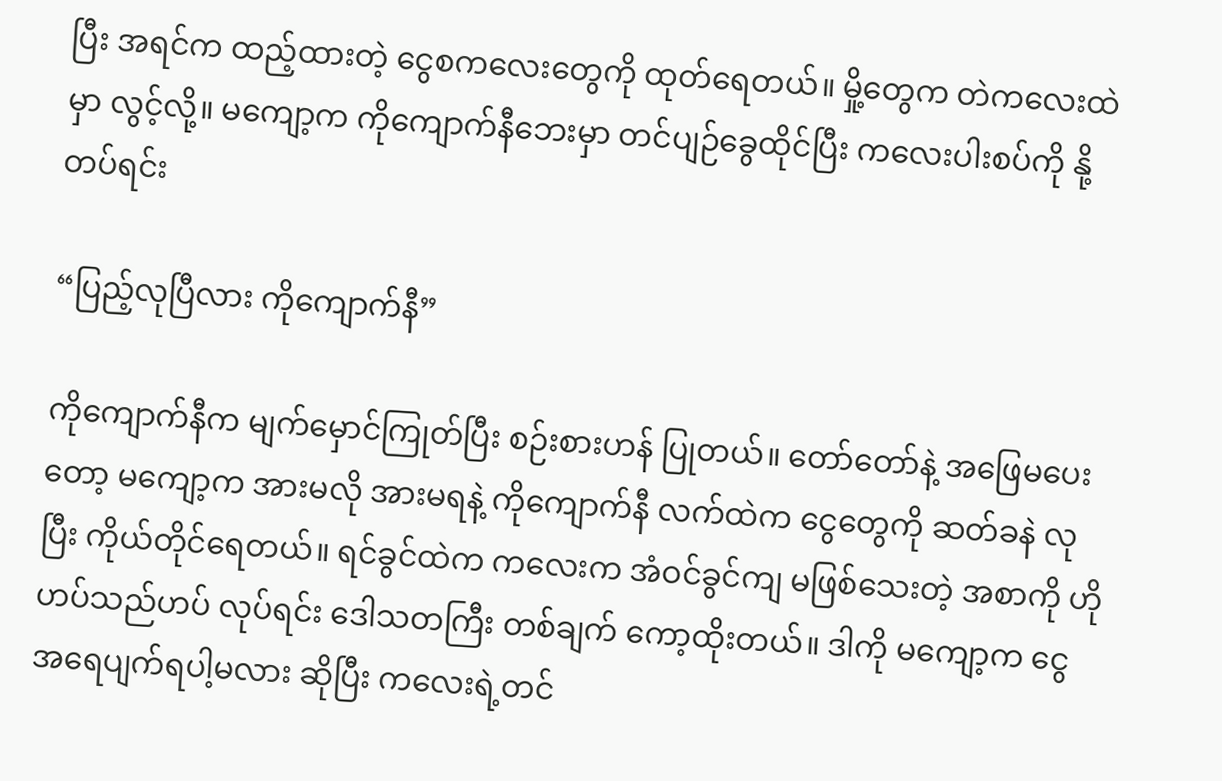ပြီး အရင်က ထည့်ထားတဲ့ ငွေစကလေးတွေကို ထုတ်ရေတယ်။ မှို့တွေက တဲကလေးထဲမှာ လွင့်လို့။ မကျော့က ကိုကျောက်နီဘေးမှာ တင်ပျဉ်ခွေထိုင်ပြီး ကလေးပါးစပ်ကို နို့တပ်ရင်း

“ပြည့်လုပြီလား ကိုကျောက်နီ”

ကိုကျောက်နီက မျက်မှောင်ကြုတ်ပြီး စဉ်းစားဟန် ပြုတယ်။ တော်တော်နဲ့ အဖြေမပေးတော့ မကျော့က အားမလို အားမရနဲ့ ကိုကျောက်နီ လက်ထဲက ငွေတွေကို ဆတ်ခနဲ လုပြီး ကိုယ်တိုင်ရေတယ်။ ရင်ခွင်ထဲက ကလေးက အံဝင်ခွင်ကျ မဖြစ်သေးတဲ့ အစာကို ဟိုဟပ်သည်ဟပ် လုပ်ရင်း ဒေါသတကြီး တစ်ချက် ကော့ထိုးတယ်။ ဒါကို မကျော့က ငွေ အရေပျက်ရပါ့မလား ဆိုပြီး ကလေးရဲ့တင်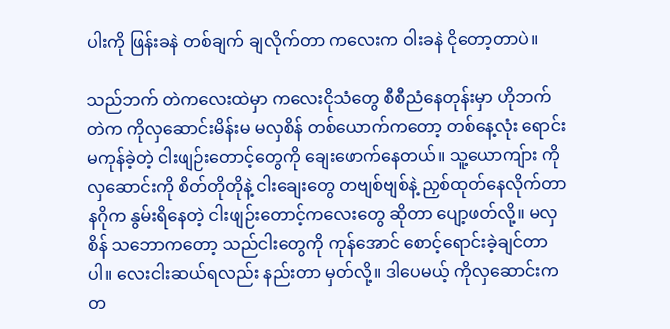ပါးကို ဖြန်းခနဲ တစ်ချက် ချလိုက်တာ ကလေးက ဝါးခနဲ ငိုတော့တာပဲ။

သည်ဘက် တဲကလေးထဲမှာ ကလေးငိုသံတွေ စီစီညံနေတုန်းမှာ ဟိုဘက်တဲက ကိုလှဆောင်းမိန်းမ မလှစိန် တစ်ယောက်ကတော့ တစ်နေ့လုံး ရောင်းမကုန်ခဲ့တဲ့ ငါးဖျဉ်းတောင့်တွေကို ချေးဖောက်နေတယ်။ သူ့ယောကျ်ား ကိုလှဆောင်းကို စိတ်တိုတိုနဲ့ ငါးချေးတွေ တဗျစ်ဗျစ်နဲ့ ညှစ်ထုတ်နေလိုက်တာ နဂိုက နွမ်းရိနေတဲ့ ငါးဖျဉ်းတောင့်ကလေးတွေ ဆိုတာ ပျော့ဖတ်လို့။ မလှစိန် သဘောကတော့ သည်ငါးတွေကို ကုန်အောင် စောင့်ရောင်းခဲ့ချင်တာပါ။ လေးငါးဆယ်ရလည်း နည်းတာ မှတ်လို့။ ဒါပေမယ့် ကိုလှဆောင်းက တ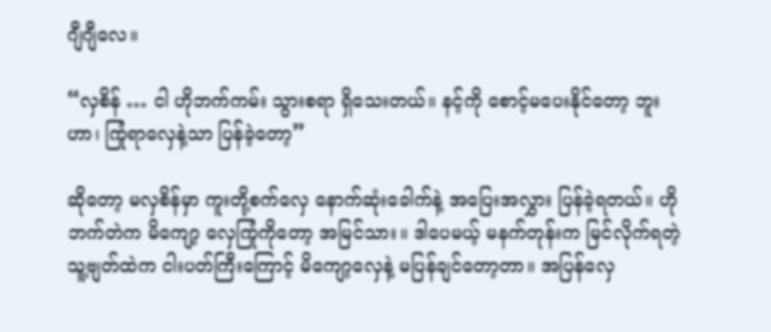ဂျီဂျီလေ။

“လှစိန် … ငါ ဟိုဘက်ကမ်း သွားစရာ ရှိသေးတယ်။ နင့်ကို စောင့်မပေးနိုင်တော့ ဘူးဟာ၊ ကြုံရာလှေနဲ့သာ ပြန်ခဲ့တော့”

ဆိုတော့ မလှစိန်မှာ ကူးတို့စက်လှေ နောက်ဆုံးခေါက်နဲ့ အပြေးအလွှား ပြန်ခဲ့ရတယ်။ ဟိုဘက်တဲက မိကျော့ လှေကြုံကိုတော့ အမြင်သား။ ဒါပေမယ့် မနက်တုန်းက မြင်လိုက်ရတဲ့ သူ့ဗျတ်ထဲက ငါးပတ်ကြီးကြောင့် မိကျော့လှေနဲ့ မပြန်ချင်တော့တာ။ အပြန်လှေ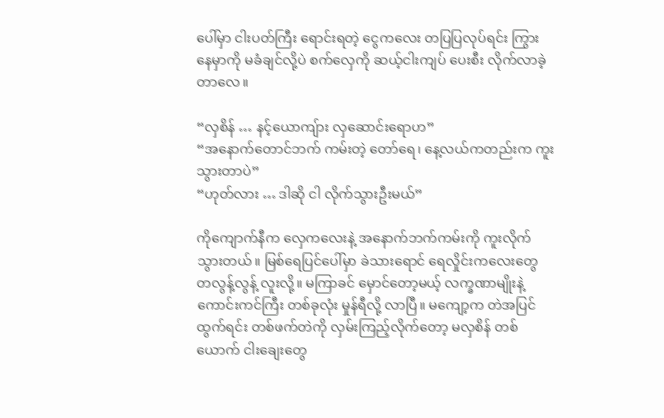ပေါ်မှာ ငါးပတ်ကြီး ရောင်းရတဲ့ ငွေကလေး တပြပြလုပ်ရင်း ကြွားနေမှာကို မခံချင်လို့ပဲ စက်လှေကို ဆယ့်ငါးကျပ် ပေးစီး လိုက်လာခဲ့တာလေ။

“လှစိန် … နင့်ယောကျ်ား လှဆောင်းရောဟ”
“အနောက်တောင်ဘက် ကမ်းတဲ့ တော်ရေ၊ နေ့လယ်ကတည်းက ကူးသွားတာပဲ”
“ဟုတ်လား … ဒါဆို ငါ လိုက်သွားဦးမယ်”

ကိုကျောက်နီက လှေကလေးနဲ့ အနောက်ဘက်ကမ်းကို ကူးလိုက်သွားတယ်။ မြစ်ရေပြင်ပေါ်မှာ ခဲသားရောင် ရေလှိုင်းကလေးတွေ တလွန့်လွန့် လူးလို့။ မကြာခင် မှောင်တော့မယ့် လက္ခဏာမျိုးနဲ့ ကောင်းကင်ကြီး တစ်ခုလုံး မှုန်ရီလို့ လာပြီ။ မကျော့က တဲအပြင် ထွက်ရင်း တစ်ဖက်တဲကို လှမ်းကြည့်လိုက်တော့ မလှစိန် တစ်ယောက် ငါးချေးတွေ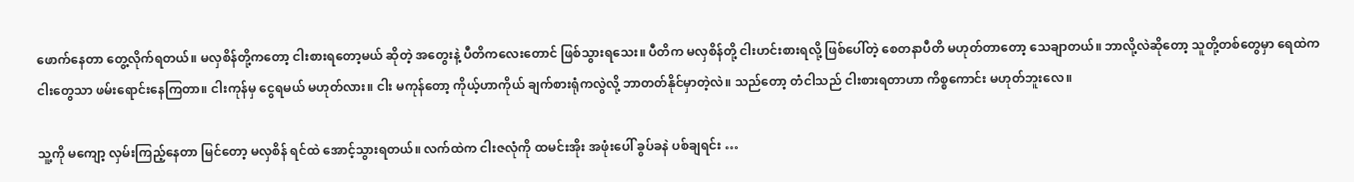ဖောက်နေတာ တွေ့လိုက်ရတယ်။ မလှစိန်တို့ကတော့ ငါးစားရတော့မယ် ဆိုတဲ့ အတွေးနဲ့ ပီတိကလေးတောင် ဖြစ်သွားရသေး။ ပီတိက မလှစိန်တို့ ငါးဟင်းစားရလို့ ဖြစ်ပေါ်တဲ့ စေတနာပီတိ မဟုတ်တာတော့ သေချာတယ်။ ဘာလို့လဲဆိုတော့ သူတို့တစ်တွေမှာ ရေထဲက ငါးတွေသာ ဖမ်းရောင်းနေကြတာ။ ငါးကုန်မှ ငွေရမယ် မဟုတ်လား။ ငါး မကုန်တော့ ကိုယ့်ဟာကိုယ် ချက်စားရုံကလွဲလို့ ဘာတတ်နိုင်မှာတဲ့လဲ။ သည်တော့ တံငါသည် ငါးစားရတာဟာ ကိစ္စကောင်း မဟုတ်ဘူးလေ။

သူ့ကို မကျော့ လှမ်းကြည့်နေတာ မြင်တော့ မလှစိန် ရင်ထဲ အောင့်သွားရတယ်။ လက်ထဲက ငါးဇလုံကို ထမင်းအိုး အဖုံးပေါ် ခွပ်ခနဲ ပစ်ချရင်း …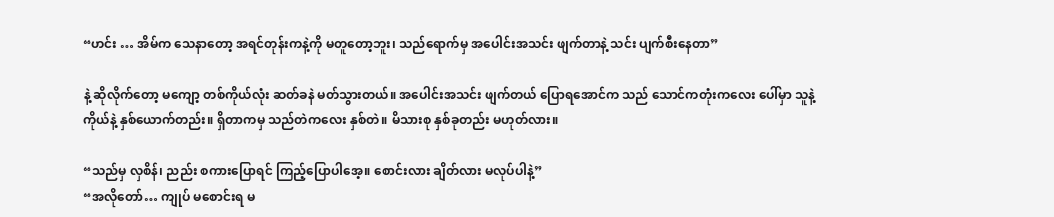“ဟင်း … အိမ်က သေနာတော့ အရင်တုန်းကနဲ့ကို မတူတော့ဘူး၊ သည်ရောက်မှ အပေါင်းအသင်း ဖျက်တာနဲ့ သင်း ပျက်စီးနေတာ”

နဲ့ ဆိုလိုက်တော့ မကျော့ တစ်ကိုယ်လုံး ဆတ်ခနဲ မတ်သွားတယ်။ အပေါင်းအသင်း ဖျက်တယ် ပြောရအောင်က သည် သောင်ကတုံးကလေး ပေါ်မှာ သူနဲ့ကိုယ်နဲ့ နှစ်ယောက်တည်း။ ရှိတာကမှ သည်တဲကလေး နှစ်တဲ။ မိသားစု နှစ်ခုတည်း မဟုတ်လား။

“သည်မှ လှစိန်၊ ညည်း စကားပြောရင် ကြည့်ပြောပါအေ့။ စောင်းလား ချိတ်လား မလုပ်ပါနဲ့”
“အလိုတော်… ကျုပ် မစောင်းရ မ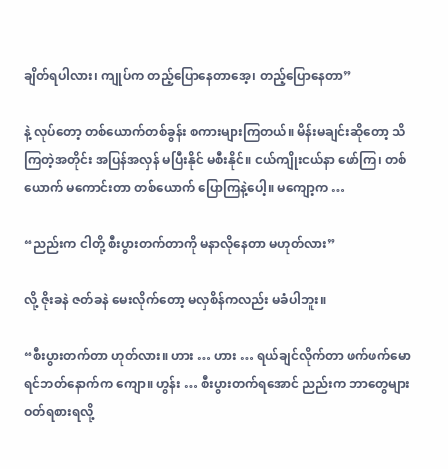ချိတ်ရပါလား၊ ကျုပ်က တည့်ပြောနေတာအေ့၊ တည့်ပြောနေတာ”

နဲ့ လုပ်တော့ တစ်ယောက်တစ်ခွန်း စကားများကြတယ်။ မိန်းမချင်းဆိုတော့ သိကြတဲ့အတိုင်း အပြန်အလှန် မပြီးနိုင် မစီးနိုင်။ ငယ်ကျိုးငယ်နာ ဖော်ကြ၊ တစ်ယောက် မကောင်းတာ တစ်ယောက် ပြောကြနဲ့ပေါ့။ မကျော့က …

“ညည်းက ငါတို့ စီးပွားတက်တာကို မနာလိုနေတာ မဟုတ်လား”

လို့ ဇိုးခနဲ ဇတ်ခနဲ မေးလိုက်တော့ မလှစိန်ကလည်း မခံပါဘူး။

“စီးပွားတက်တာ ဟုတ်လား။ ဟား … ဟား … ရယ်ချင်လိုက်တာ ဖက်ဖက်မော ရင်ဘတ်နောက်က ကျော။ ဟွန်း … စီးပွားတက်ရအောင် ညည်းက ဘာတွေများ ဝတ်ရစားရလို့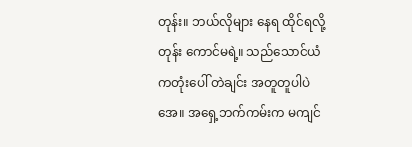တုန်း။ ဘယ်လိုများ နေရ ထိုင်ရလို့တုန်း ကောင်မရဲ့။ သည်သောင်ယံကတုံးပေါ် တဲချင်း အတူတူပါပဲအေ။ အရှေ့ဘက်ကမ်းက မကျင်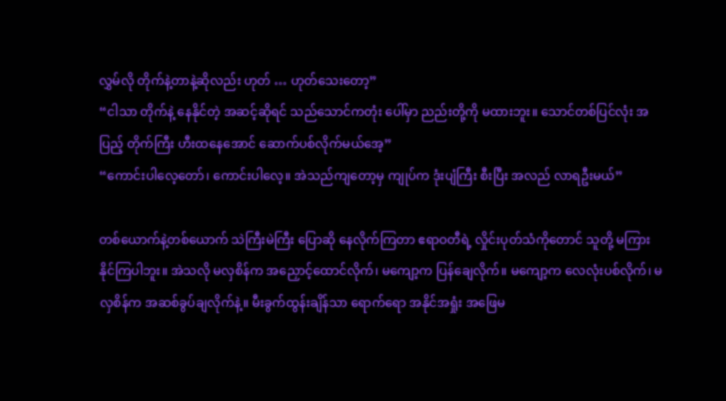လွှမ်လို တိုက်နဲ့တာနဲ့ဆိုလည်း ဟုတ် … ဟုတ်သေးတော့”
“ငါသာ တိုက်နဲ့ နေနိုင်တဲ့ အဆင့်ဆိုရင် သည်သောင်ကတုံး ပေါ်မှာ ညည်းတို့ကို မထားဘူး။ သောင်တစ်ပြင်လုံး အပြည့် တိုက်ကြီး ဟီးထနေအောင် ဆောက်ပစ်လိုက်မယ်အေ့”
“ကောင်းပါလေ့တော်၊ ကောင်းပါလေ့။ အဲသည်ကျတော့မှ ကျုပ်က ဒုံးပျံကြီး စီးပြီး အလည် လာရဦးမယ်”

တစ်ယောက်နဲ့တစ်ယောက် သဲကြီးမဲကြီး ပြောဆို နေလိုက်ကြတာ ဧရာဝတီရဲ့ လှိုင်းပုတ်သံကိုတောင် သူတို့ မကြားနိုင်ကြပါဘူး။ အဲသလို မလှစိန်က အညှောင့်ထောင်လိုက်၊ မကျော့က ပြန်ချေလိုက်။ မကျော့က လေလုံးပစ်လိုက်၊ မလှစိန်က အဆစ်ခွပ်ချလိုက်နဲ့။ မီးခွက်ထွန်းချိန်သာ ရောက်ရော အနိုင်အရှုံး အဖြေမ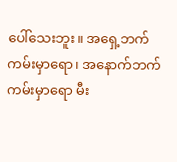ပေါ်သေးဘူး။ အရှေ့ဘက်ကမ်းမှာရော၊ အနောက်ဘက်ကမ်းမှာရော မီး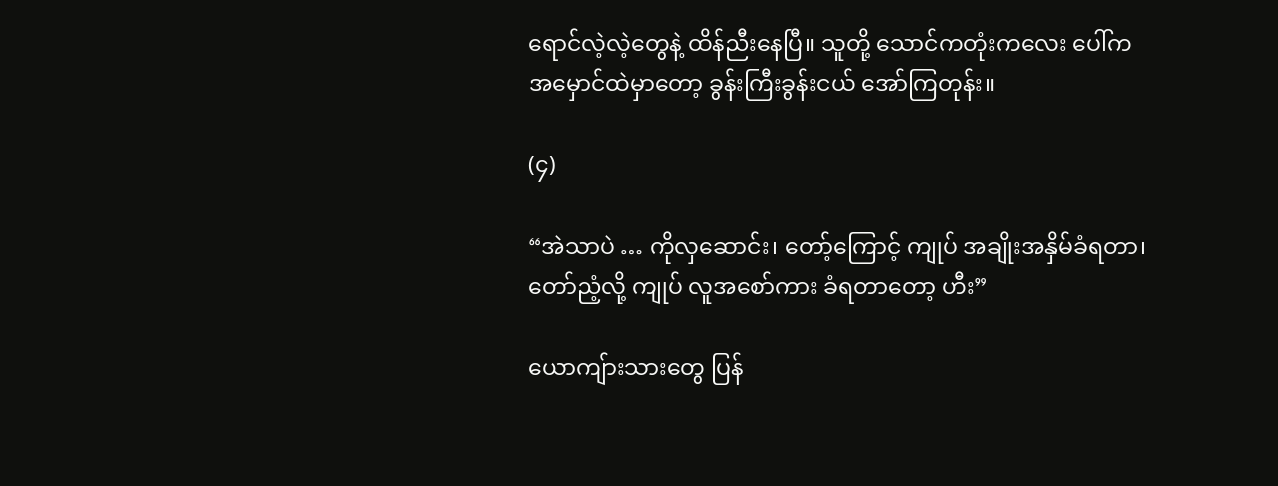ရောင်လဲ့လဲ့တွေနဲ့ ထိန်ညီးနေပြီ။ သူတို့ သောင်ကတုံးကလေး ပေါ်က အမှောင်ထဲမှာတော့ ခွန်းကြီးခွန်းငယ် အော်ကြတုန်း။

(၄)

“အဲသာပဲ … ကိုလှဆောင်း၊ တော့်ကြောင့် ကျုပ် အချိုးအနှိမ်ခံရတာ၊ တော်ညံ့လို့ ကျုပ် လူအစော်ကား ခံရတာတော့ ဟီး”

ယောကျ်ားသားတွေ ပြန်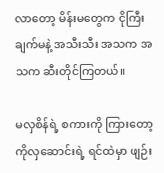လာတော့ မိန်းမတွေက ငိုကြီးချက်မနဲ့ အသီးသီး အသက အသက ဆီးတိုင်ကြတယ်။

မလှစိန်ရဲ့ စကားကို ကြားတော့ ကိုလှဆောင်းရဲ့ ရင်ထဲမှာ ဖျဉ်း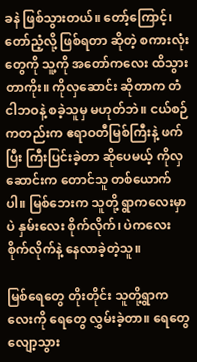ခနဲ ဖြစ်သွားတယ်။ တော့်ကြောင့်၊ တော်ညံ့လို့ ဖြစ်ရတာ ဆိုတဲ့ စကားလုံးတွေကို သူ့ကို အတော်ကလေး ထိသွားတာကိုး။ ကိုလှဆောင်း ဆိုတာက တံငါဘဝနဲ့ စခဲ့သူမှ မဟုတ်ဘဲ။ ငယ်စဉ်ကတည်းက ဧရာဝတီမြစ်ကြီးနဲ့ ဖက်ပြီး ကြီးပြင်းခဲ့တာ ဆိုပေမယ့် ကိုလှဆောင်းက တောင်သူ တစ်ယောက်ပါ။ မြစ်ဘေးက သူတို့ ရွာကလေးမှာပဲ နှမ်းလေး စိုက်လိုက်၊ ပဲကလေး စိုက်လိုက်နဲ့ နေလာခဲ့တဲ့သူ။

မြစ်ရေတွေ တိုးတိုင်း သူတို့ရွာကလေးကို ရေတွေ လွှမ်းခဲ့တာ။ ရေတွေ လျော့သွား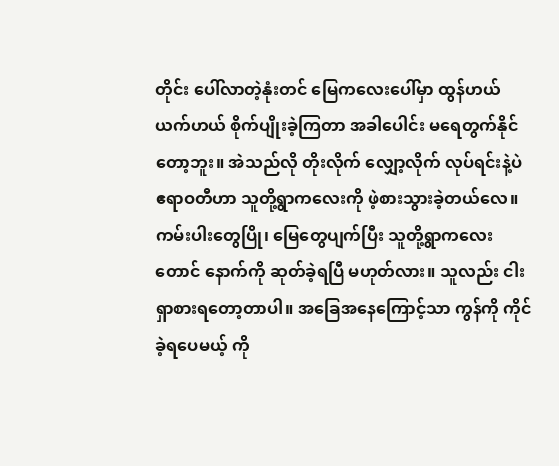တိုင်း ပေါ်လာတဲ့နုံးတင် မြေကလေးပေါ်မှာ ထွန်ဟယ် ယက်ဟယ် စိုက်ပျိုးခဲ့ကြတာ အခါပေါင်း မရေတွက်နိုင်တော့ဘူး။ အဲသည်လို တိုးလိုက် လျှော့လိုက် လုပ်ရင်းနဲ့ပဲ ဧရာဝတီဟာ သူတို့ရွာကလေးကို ဖဲ့စားသွားခဲ့တယ်လေ။ ကမ်းပါးတွေပြို၊ မြေတွေပျက်ပြီး သူတို့ရွာကလေးတောင် နောက်ကို ဆုတ်ခဲ့ရပြီ မဟုတ်လား။ သူလည်း ငါးရှာစားရတော့တာပါ။ အခြေအနေကြောင့်သာ ကွန်ကို ကိုင်ခဲ့ရပေမယ့် ကို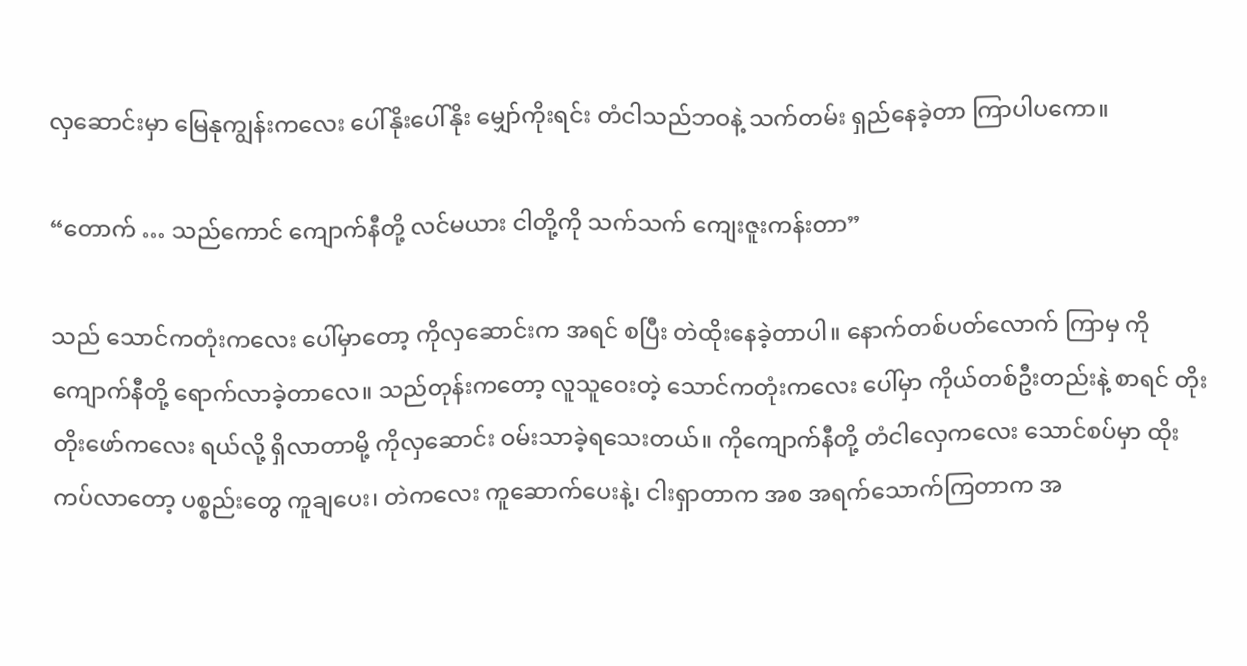လှဆောင်းမှာ မြေနုကျွန်းကလေး ပေါ်နိုးပေါ်နိုး မျှော်ကိုးရင်း တံငါသည်ဘဝနဲ့ သက်တမ်း ရှည်နေခဲ့တာ ကြာပါပကော။

“တောက် … သည်ကောင် ကျောက်နီတို့ လင်မယား ငါတို့ကို သက်သက် ကျေးဇူးကန်းတာ”

သည် သောင်ကတုံးကလေး ပေါ်မှာတော့ ကိုလှဆောင်းက အရင် စပြီး တဲထိုးနေခဲ့တာပါ။ နောက်တစ်ပတ်လောက် ကြာမှ ကိုကျောက်နီတို့ ရောက်လာခဲ့တာလေ။ သည်တုန်းကတော့ လူသူဝေးတဲ့ သောင်ကတုံးကလေး ပေါ်မှာ ကိုယ်တစ်ဦးတည်းနဲ့ စာရင် တိုးတိုးဖော်ကလေး ရယ်လို့ ရှိလာတာမို့ ကိုလှဆောင်း ဝမ်းသာခဲ့ရသေးတယ်။ ကိုကျောက်နီတို့ တံငါလှေကလေး သောင်စပ်မှာ ထိုးကပ်လာတော့ ပစ္စည်းတွေ ကူချပေး၊ တဲကလေး ကူဆောက်ပေးနဲ့၊ ငါးရှာတာက အစ အရက်သောက်ကြတာက အ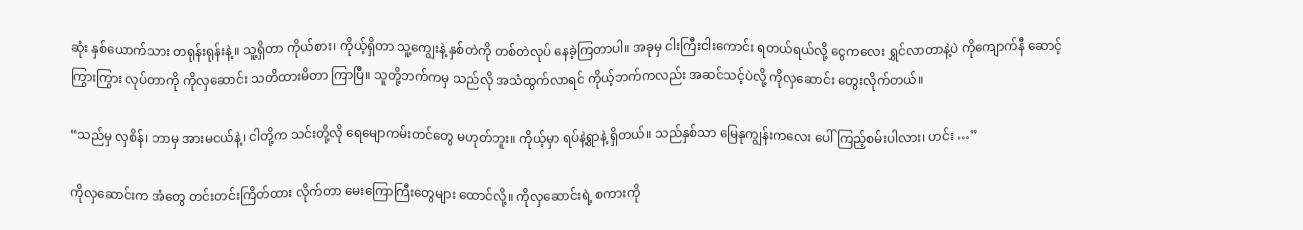ဆုံး နှစ်ယောက်သား တရုန်းရုန်းနဲ့။ သူ့ရှိတာ ကိုယ်စား၊ ကိုယ့်ရှိတာ သူ့ကျွေးနဲ့ နှစ်တဲကို တစ်တဲလုပ် နေခဲ့ကြတာပါ။ အခုမှ ငါးကြီးငါးကောင်း ရတယ်ရယ်လို့ ငွေကလေး ရွှင်လာတာနဲ့ပဲ ကိုကျောက်နီ ဆောင့်ကြွားကြွား လုပ်တာကို ကိုလှဆောင်း သတိထားမိတာ ကြာပြီ။ သူတို့ဘက်ကမှ သည်လို အသံထွက်လာရင် ကိုယ့်ဘက်ကလည်း အဆင်သင့်ပဲလို့ ကိုလှဆောင်း တွေးလိုက်တယ်။

“သည်မှ လှစိန်၊ ဘာမှ အားမငယ်နဲ့၊ ငါတို့က သင်းတို့လို ရေမျောကမ်းတင်တွေ မဟုတ်ဘူး။ ကိုယ့်မှာ ရပ်နဲ့ရွာနဲ့ ရှိတယ်။ သည်နှစ်သာ မြေနုကျွန်းကလေး ပေါ်ကြည့်စမ်းပါလား၊ ဟင်း …”

ကိုလှဆောင်းက အံတွေ တင်းတင်းကြိတ်ထား လိုက်တာ မေးကြောကြီးတွေများ ထောင်လို့။ ကိုလှဆောင်းရဲ့ စကားကို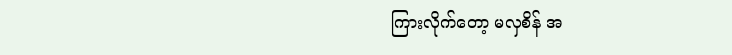ကြားလိုက်တော့ မလှစိန် အ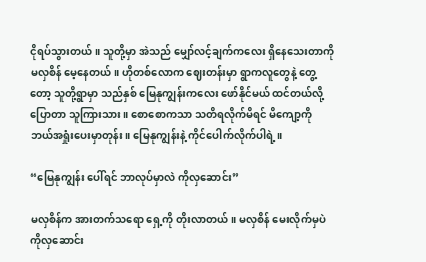ငိုရပ်သွားတယ်။ သူတို့မှာ အဲသည် မျှော်လင့်ချက်ကလေး ရှိနေသေးတာကို မလှစိန် မေ့နေတယ်။ ဟိုတစ်လောက ဈေးတန်းမှာ ရွာကလူတွေနဲ့ တွေ့တော့ သူတို့ရွာမှာ သည်နှစ် မြေနုကျွန်းကလေး ဖော်နိုင်မယ် ထင်တယ်လို့ ပြောတာ သူကြားသား။ စောစောကသာ သတိရလိုက်မိရင် မိကျော့ကို ဘယ်အရှုံးပေးမှာတုန်း။ မြေနုကျွန်းနဲ့ ကိုင်ပေါက်လိုက်ပါရဲ့။

“မြေနုကျွန်း ပေါ်ရင် ဘာလုပ်မှာလဲ ကိုလှဆောင်း”

မလှစိန်က အားတက်သရော ရှေ့ကို တိုးလာတယ်။ မလှစိန် မေးလိုက်မှပဲ ကိုလှဆောင်း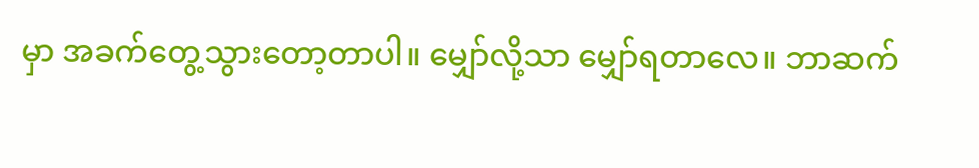မှာ အခက်တွေ့သွားတော့တာပါ။ မျှော်လို့သာ မျှော်ရတာလေ။ ဘာဆက်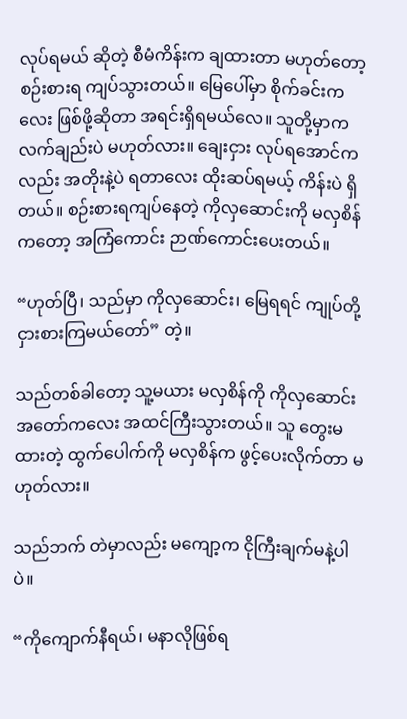လုပ်ရမယ် ဆိုတဲ့ စီမံကိန်းက ချထားတာ မဟုတ်တော့ စဉ်းစားရ ကျပ်သွားတယ်။ မြေပေါ်မှာ စိုက်ခင်းကလေး ဖြစ်ဖို့ဆိုတာ အရင်းရှိရမယ်လေ။ သူတို့မှာက လက်ချည်းပဲ မဟုတ်လား။ ချေးငှား လုပ်ရအောင်ကလည်း အတိုးနဲ့ပဲ ရတာလေး ထိုးဆပ်ရမယ့် ကိန်းပဲ ရှိတယ်။ စဉ်းစားရကျပ်နေတဲ့ ကိုလှဆောင်းကို မလှစိန်ကတော့ အကြံကောင်း ဉာဏ်ကောင်းပေးတယ်။

“ဟုတ်ပြီ၊ သည်မှာ ကိုလှဆောင်း၊ မြေရရင် ကျုပ်တို့ ငှားစားကြမယ်တော်” တဲ့။

သည်တစ်ခါတော့ သူ့မယား မလှစိန်ကို ကိုလှဆောင်း အတော်ကလေး အထင်ကြီးသွားတယ်။ သူ တွေးမထားတဲ့ ထွက်ပေါက်ကို မလှစိန်က ဖွင့်ပေးလိုက်တာ မဟုတ်လား။

သည်ဘက် တဲမှာလည်း မကျော့က ငိုကြီးချက်မနဲ့ပါပဲ။

“ကိုကျောက်နီရယ်၊ မနာလိုဖြစ်ရ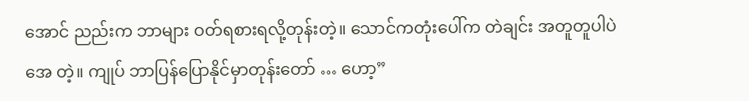အောင် ညည်းက ဘာများ ဝတ်ရစားရလို့တုန်းတဲ့။ သောင်ကတုံးပေါ်က တဲချင်း အတူတူပါပဲအေ တဲ့။ ကျုပ် ဘာပြန်ပြောနိုင်မှာတုန်းတော် … ဟော့”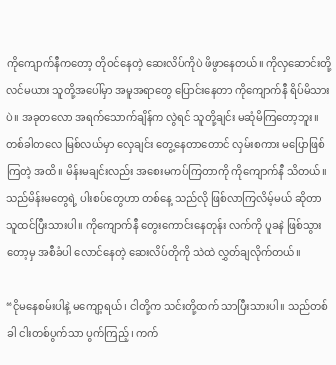ကိုကျောက်နီကတော့ တိုဝင်နေတဲ့ ဆေးလိပ်ကိုပဲ ဖိဖွာနေတယ်။ ကိုလှဆောင်းတို့ လင်မယား သူတို့အပေါ်မှာ အမူအရာတွေ ပြောင်းနေတာ ကိုကျောက်နီ ရိပ်မိသားပဲ။ အခုတလော အရက်သောက်ချိန်က လွဲရင် သူတို့ချင်း မဆုံမိကြတော့ဘူး။ တစ်ခါတလေ မြစ်လယ်မှာ လှေချင်း တွေ့နေတာတောင် လှမ်းစကား မပြောဖြစ်ကြတဲ့ အထိ။ မိန်းမချင်းလည်း အစေးမကပ်ကြတာကို ကိုကျောက်နီ သိတယ်။ သည်မိန်းမတွေရဲ့ ပါးစပ်တွေဟာ တစ်နေ့ သည်လို ဖြစ်လာကြလိမ့်မယ် ဆိုတာ သူထင်ပြီးသားပါ။ ကိုကျောက်နီ တွေးကောင်းနေတုန်း လက်ကို ပူခနဲ ဖြစ်သွားတော့မှ အစီခံပါ လောင်နေတဲ့ ဆေးလိပ်တိုကို သဲထဲ လွှတ်ချလိုက်တယ်။

“ငိုမနေစမ်းပါနဲ့ မကျော့ရယ်၊ ငါတို့က သင်းတို့ထက် သာပြီးသားပါ။ သည်တစ်ခါ ငါးတစ်ပွက်သာ ပွက်ကြည့်၊ ကက်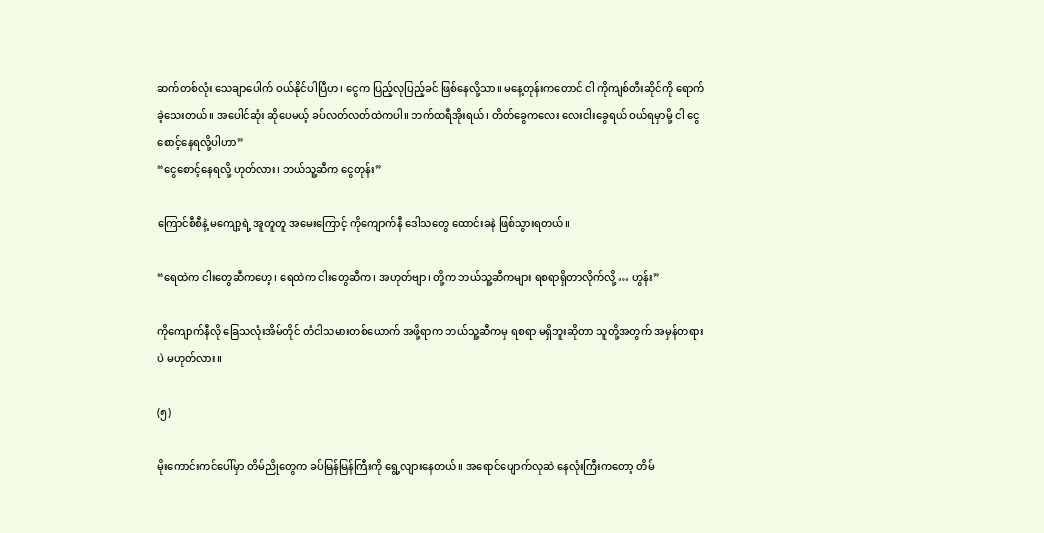ဆက်တစ်လုံး သေချာပေါက် ဝယ်နိုင်ပါပြီဟ၊ ငွေက ပြည့်လုပြည့်ခင် ဖြစ်နေလို့သာ။ မနေ့တုန်းကတောင် ငါ ကိုကျစ်တီးဆိုင်ကို ရောက်ခဲ့သေးတယ်။ အပေါင်ဆုံး ဆိုပေမယ့် ခပ်လတ်လတ်ထဲကပါ။ ဘက်ထရီအိုးရယ်၊ တိတ်ခွေကလေး လေးငါးခွေရယ် ဝယ်ရမှာမို့ ငါ ငွေစောင့်နေရလို့ပါဟာ”
“ငွေစောင့်နေရလို့ ဟုတ်လား၊ ဘယ်သူ့ဆီက ငွေတုန်း”

ကြောင်စီစီနဲ့ မကျော့ရဲ့ အူတူတူ အမေးကြောင့် ကိုကျောက်နီ ဒေါသတွေ ထောင်းခနဲ ဖြစ်သွားရတယ်။

“ရေထဲက ငါးတွေဆီကဟေ့၊ ရေထဲက ငါးတွေဆီက၊ အဟုတ်ဗျာ၊ တို့က ဘယ်သူ့ဆီကများ ရစရာရှိတာလိုက်လို့ … ဟွန်း”

ကိုကျောက်နီလို ခြေသလုံးအိမ်တိုင် တံငါသမားတစ်ယောက် အဖို့ရာက ဘယ်သူ့ဆီကမှ ရစရာ မရှိဘူးဆိုတာ သူတို့အတွက် အမှန်တရားပဲ မဟုတ်လား။

(၅)

မိုးကောင်းကင်ပေါ်မှာ တိမ်ညိုတွေက ခပ်မြန်မြန်ကြီးကို ရွေ့လျားနေတယ်။ အရောင်ပျောက်လုဆဲ နေလုံးကြီးကတော့ တိမ်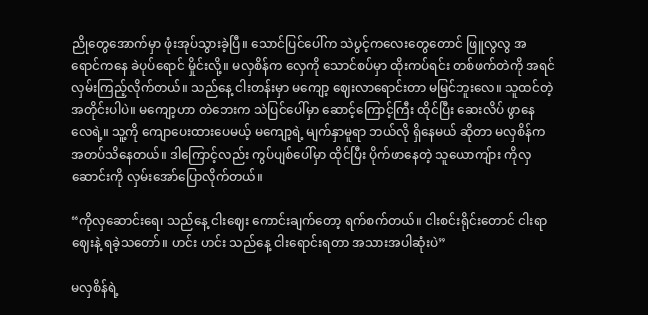ညိုတွေအောက်မှာ ဖုံးအုပ်သွားခဲ့ပြီ။ သောင်ပြင်ပေါ်က သဲပွင့်ကလေးတွေတောင် ဖြူလွလွ အရောင်ကနေ ခဲပုပ်ရောင် မှိုင်းလို့။ မလှစိန်က လှေကို သောင်စပ်မှာ ထိုးကပ်ရင်း တစ်ဖက်တဲကို အရင် လှမ်းကြည့်လိုက်တယ်။ သည်နေ့ ငါးတန်းမှာ မကျော့ ဈေးလာရောင်းတာ မမြင်ဘူးလေ။ သူထင်တဲ့ အတိုင်းပါပဲ။ မကျော့ဟာ တဲဘေးက သဲပြင်ပေါ်မှာ ဆောင့်ကြောင့်ကြီး ထိုင်ပြီး ဆေးလိပ် ဖွာနေလေရဲ့။ သူ့ကို ကျောပေးထားပေမယ့် မကျော့ရဲ့ မျက်နှာမူရာ ဘယ်လို ရှိနေမယ် ဆိုတာ မလှစိန်က အတပ်သိနေတယ်။ ဒါကြောင့်လည်း ကွပ်ပျစ်ပေါ်မှာ ထိုင်ပြီး ပိုက်ဖာနေတဲ့ သူယောကျ်ား ကိုလှဆောင်းကို လှမ်းအော်ပြောလိုက်တယ်။

“ကိုလှဆောင်းရေ၊ သည်နေ့ ငါးဈေး ကောင်းချက်တော့ ရက်စက်တယ်။ ငါးစင်းရိုင်းတောင် ငါးရာဈေးနဲ့ ရခဲ့သတော်။ ဟင်း ဟင်း သည်နေ့ ငါးရောင်းရတာ အသားအပါဆုံးပဲ”

မလှစိန်ရဲ့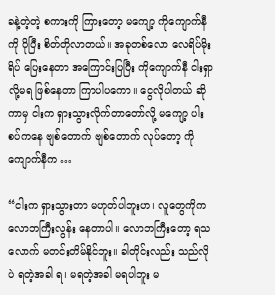ခနဲ့တဲ့တဲ့ စကားကို ကြားတော့ မကျော့ ကိုကျောက်နီကို ပိုပြီး စိတ်တိုလာတယ်။ အခုတစ်လော လေရိပ်မိုးရိပ် ပြေးနေတာ အကြောင်းပြပြီး ကိုကျောက်နီ ငါးရှာလို့မရ ဖြစ်နေတာ ကြာပါပကော။ ငွေလိုပါတယ် ဆိုကာမှ ငါးက ရှားသွားလိုက်တာတော်လို့ မကျော့ ပါးစပ်ကနေ ဗျစ်တောက် ဗျစ်တောက် လုပ်တော့ ကိုကျောက်နီက …

“ငါးက ရှားသွားတာ မဟုတ်ပါဘူးဟ၊ လူတွေကိုက လောဘကြီးလွန်း နေတာပါ။ လောဘကြီးတော့ ရသလောက် မတင်းတိမ်နိုင်ဘူး။ ခါတိုင်းလည်း သည်လိုပဲ ရတဲ့အခါ ရ၊ မရတဲ့အခါ မရပါဘူး မ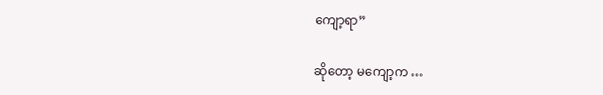ကျော့ရာ”

ဆိုတော့ မကျော့က …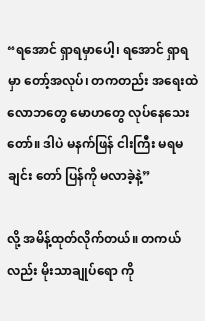“ရအောင် ရှာရမှာပေါ့၊ ရအောင် ရှာရမှာ တော့်အလုပ်၊ တကတည်း အရေးထဲ လောဘတွေ မောဟတွေ လုပ်နေသေးတော်။ ဒါပဲ မနက်ဖြန် ငါးကြီး မရမချင်း တော် ပြန်ကို မလာခဲ့နဲ့”

လို့ အမိန့်ထုတ်လိုက်တယ်။ တကယ်လည်း မိုးသာချုပ်ရော ကို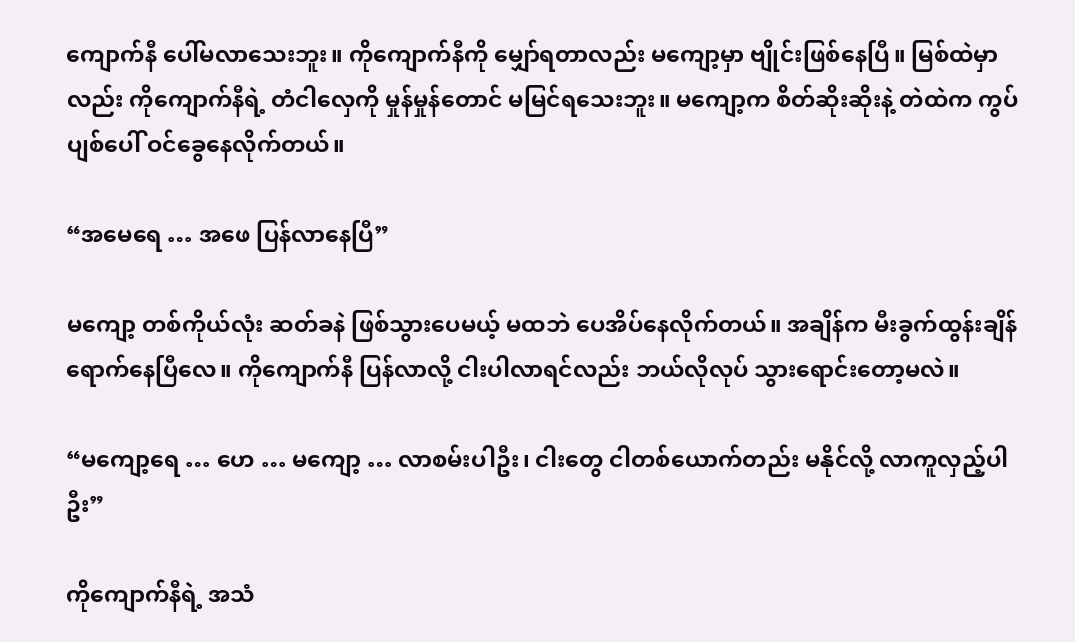ကျောက်နီ ပေါ်မလာသေးဘူး။ ကိုကျောက်နီကို မျှော်ရတာလည်း မကျော့မှာ ဗျိုင်းဖြစ်နေပြီ။ မြစ်ထဲမှာလည်း ကိုကျောက်နီရဲ့ တံငါလှေကို မှုန်မှုန်တောင် မမြင်ရသေးဘူး။ မကျော့က စိတ်ဆိုးဆိုးနဲ့ တဲထဲက ကွပ်ပျစ်ပေါ် ဝင်ခွေနေလိုက်တယ်။

“အမေရေ … အဖေ ပြန်လာနေပြီ”

မကျော့ တစ်ကိုယ်လုံး ဆတ်ခနဲ ဖြစ်သွားပေမယ့် မထဘဲ ပေအိပ်နေလိုက်တယ်။ အချိန်က မီးခွက်ထွန်းချိန် ရောက်နေပြီလေ။ ကိုကျောက်နီ ပြန်လာလို့ ငါးပါလာရင်လည်း ဘယ်လိုလုပ် သွားရောင်းတော့မလဲ။

“မကျော့ရေ … ဟေ … မကျော့ … လာစမ်းပါဦး၊ ငါးတွေ ငါတစ်ယောက်တည်း မနိုင်လို့ လာကူလှည့်ပါဦး”

ကိုကျောက်နီရဲ့ အသံ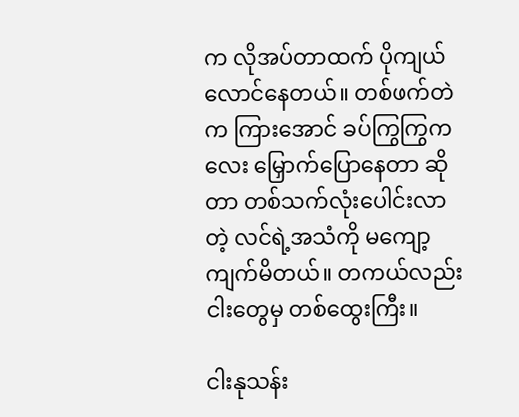က လိုအပ်တာထက် ပိုကျယ်လောင်နေတယ်။ တစ်ဖက်တဲက ကြားအောင် ခပ်ကြွကြွကလေး မြှောက်ပြောနေတာ ဆိုတာ တစ်သက်လုံးပေါင်းလာတဲ့ လင်ရဲ့အသံကို မကျော့ ကျက်မိတယ်။ တကယ်လည်း ငါးတွေမှ တစ်ထွေးကြီး။

ငါးနုသန်း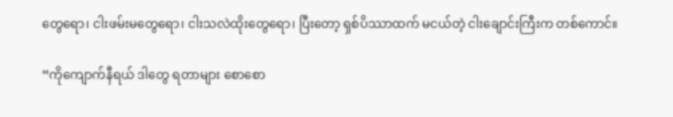တွေရော၊ ငါးဖမ်းမတွေရော၊ ငါးသလဲထိုးတွေရော၊ ပြီးတော့ ရှစ်ပိဿာထက် မငယ်တဲ့ ငါးချောင်းကြီးက တစ်ကောင်။

“ကိုကျောက်နီရယ် ဒါတွေ ရတာများ စောစော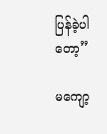ပြန်ခဲ့ပါတော့”

မကျော့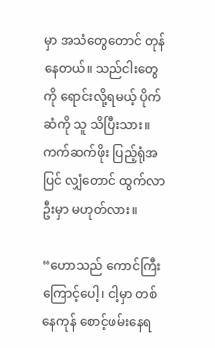မှာ အသံတွေတောင် တုန်နေတယ်။ သည်ငါးတွေကို ရောင်းလို့ရမယ့် ပိုက်ဆံကို သူ သိပြီးသား။ ကက်ဆက်ဖိုး ပြည့်ရုံအပြင် လျှံတောင် ထွက်လာဦးမှာ မဟုတ်လား။

“ဟောသည် ကောင်ကြီးကြောင့်ပေါ့၊ ငါ့မှာ တစ်နေကုန် စောင့်ဖမ်းနေရ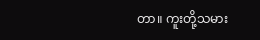တာ။ ကူးတို့သမား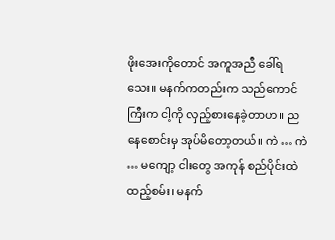ဖိုးအေးကိုတောင် အကူအညီ ခေါ်ရသေး။ မနက်ကတည်းက သည်ကောင်ကြီးက ငါ့ကို လှည့်စားနေခဲ့တာဟ။ ညနေစောင်းမှ အုပ်မိတော့တယ်။ ကဲ … ကဲ … မကျော့ ငါးတွေ အကုန် စည်ပိုင်းထဲ ထည့်စမ်း၊ မနက်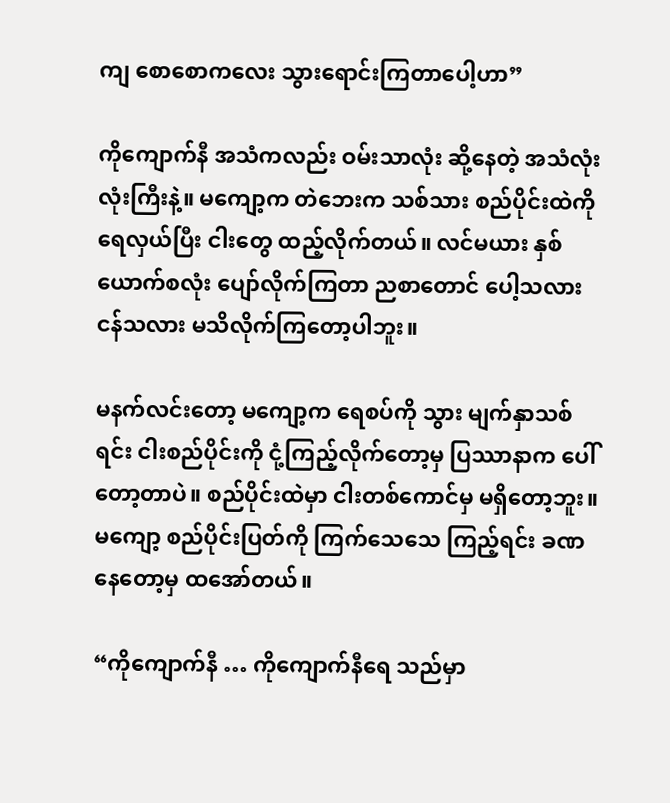ကျ စောစောကလေး သွားရောင်းကြတာပေါ့ဟာ”

ကိုကျောက်နီ အသံကလည်း ဝမ်းသာလုံး ဆို့နေတဲ့ အသံလုံးလုံးကြီးနဲ့။ မကျော့က တဲဘေးက သစ်သား စည်ပိုင်းထဲကို ရေလှယ်ပြီး ငါးတွေ ထည့်လိုက်တယ်။ လင်မယား နှစ်ယောက်စလုံး ပျော်လိုက်ကြတာ ညစာတောင် ပေါ့သလား ငန်သလား မသိလိုက်ကြတော့ပါဘူး။

မနက်လင်းတော့ မကျော့က ရေစပ်ကို သွား မျက်နှာသစ်ရင်း ငါးစည်ပိုင်းကို ငုံ့ကြည့်လိုက်တော့မှ ပြဿာနာက ပေါ်တော့တာပဲ။ စည်ပိုင်းထဲမှာ ငါးတစ်ကောင်မှ မရှိတော့ဘူး။ မကျော့ စည်ပိုင်းပြတ်ကို ကြက်သေသေ ကြည့်ရင်း ခဏနေတော့မှ ထအော်တယ်။

“ကိုကျောက်နီ … ကိုကျောက်နီရေ သည်မှာ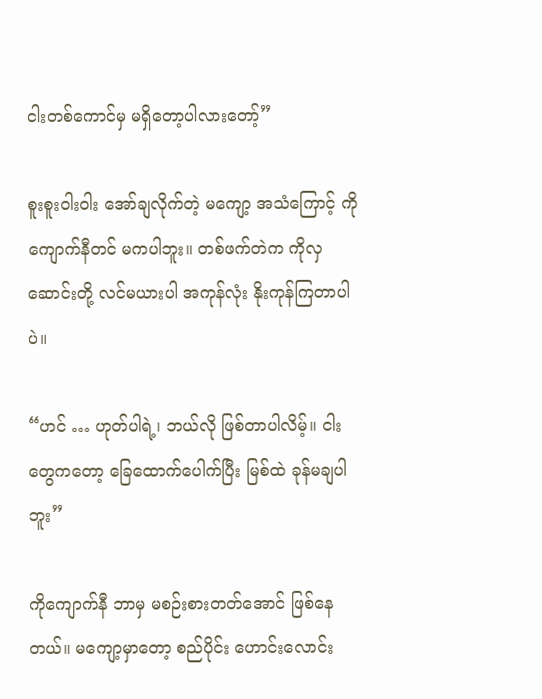ငါးတစ်ကောင်မှ မရှိတော့ပါလားတော့်”

စူးစူးဝါးဝါး အော်ချလိုက်တဲ့ မကျော့ အသံကြောင့် ကိုကျောက်နီတင် မကပါဘူး။ တစ်ဖက်တဲက ကိုလှဆောင်းတို့ လင်မယားပါ အကုန်လုံး နိုးကုန်ကြတာပါပဲ။

“ဟင် … ဟုတ်ပါရဲ့၊ ဘယ်လို ဖြစ်တာပါလိမ့်။ ငါးတွေကတော့ ခြေထောက်ပေါက်ပြီး မြစ်ထဲ ခုန်မချပါဘူး”

ကိုကျောက်နီ ဘာမှ မစဉ်းစားတတ်အောင် ဖြစ်နေတယ်။ မကျော့မှာတော့ စည်ပိုင်း ဟောင်းလောင်း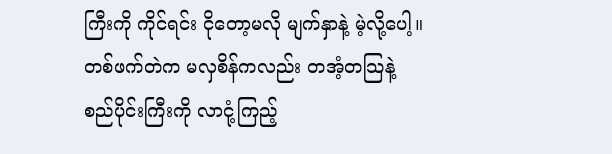ကြီးကို ကိုင်ရင်း ငိုတော့မလို မျက်နှာနဲ့ မဲ့လို့ပေါ့။ တစ်ဖက်တဲက မလှစိန်ကလည်း တအံ့တသြနဲ့ စည်ပိုင်းကြီးကို လာငုံ့ကြည့်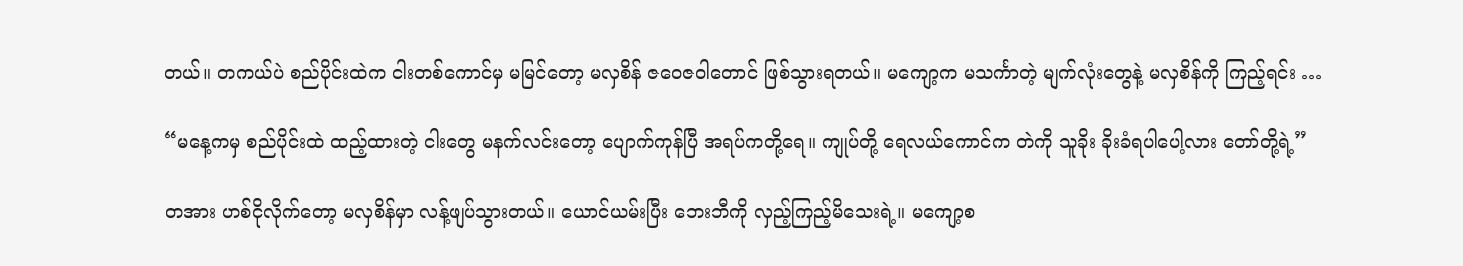တယ်။ တကယ်ပဲ စည်ပိုင်းထဲက ငါးတစ်ကောင်မှ မမြင်တော့ မလှစိန် ဇဝေဇဝါတောင် ဖြစ်သွားရတယ်။ မကျော့က မသင်္ကာတဲ့ မျက်လုံးတွေနဲ့ မလှစိန်ကို ကြည့်ရင်း …

“မနေ့ကမှ စည်ပိုင်းထဲ ထည့်ထားတဲ့ ငါးတွေ မနက်လင်းတော့ ပျောက်ကုန်ပြီ အရပ်ကတို့ရေ။ ကျုပ်တို့ ရေလယ်ကောင်က တဲကို သူခိုး ခိုးခံရပါပေါ့လား တော်တို့ရဲ့”

တအား ဟစ်ငိုလိုက်တော့ မလှစိန်မှာ လန့်ဖျပ်သွားတယ်။ ယောင်ယမ်းပြီး ဘေးဘီကို လှည့်ကြည့်မိသေးရဲ့။ မကျော့စ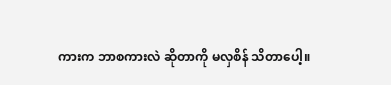ကားက ဘာစကားလဲ ဆိုတာကို မလှစိန် သိတာပေါ့။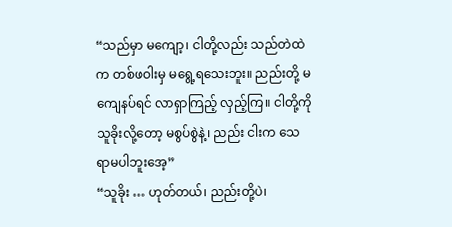“သည်မှာ မကျော့၊ ငါတို့လည်း သည်တဲထဲက တစ်ဖဝါးမှ မရွေ့ရသေးဘူး။ ညည်းတို့ မကျေနပ်ရင် လာရှာကြည့် လှည့်ကြ။ ငါတို့ကို သူခိုးလို့တော့ မစွပ်စွဲနဲ့၊ ညည်း ငါးက သေရာမပါဘူးအေ့”
“သူခိုး … ဟုတ်တယ်၊ ညည်းတို့ပဲ၊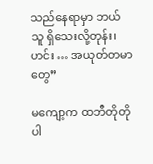သည်နေရာမှာ ဘယ်သူ ရှိသေးလို့တုန်း၊ ဟင်း … အယုတ်တမာတွေ”

မကျော့က ထဘီတိုတိုပါ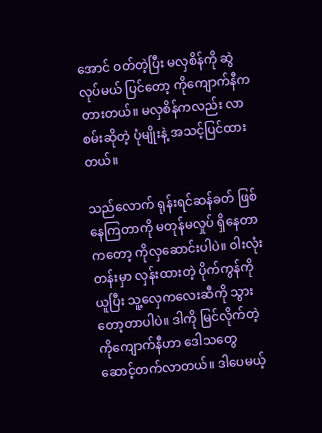အောင် ဝတ်တဲ့ပြီး မလှစိန်ကို ဆွဲလုပ်မယ် ပြင်တော့ ကိုကျောက်နီက တားတယ်။ မလှစိန်ကလည်း လာစမ်းဆိုတဲ့ ပုံမျိုးနဲ့ အသင့်ပြင်ထားတယ်။

သည်လောက် ရုန်းရင်ဆန်ခတ် ဖြစ်နေကြတာကို မတုန်မလှုပ် ရှိနေတာကတော့ ကိုလှဆောင်းပါပဲ။ ဝါးလုံးတန်းမှာ လှန်းထားတဲ့ ပိုက်ကွန်ကို ယူပြီး သူ့လှေကလေးဆီကို သွားတော့တာပါပဲ။ ဒါကို မြင်လိုက်တဲ့ ကိုကျောက်နီဟာ ဒေါသတွေ ဆောင့်တက်လာတယ်။ ဒါပေမယ့်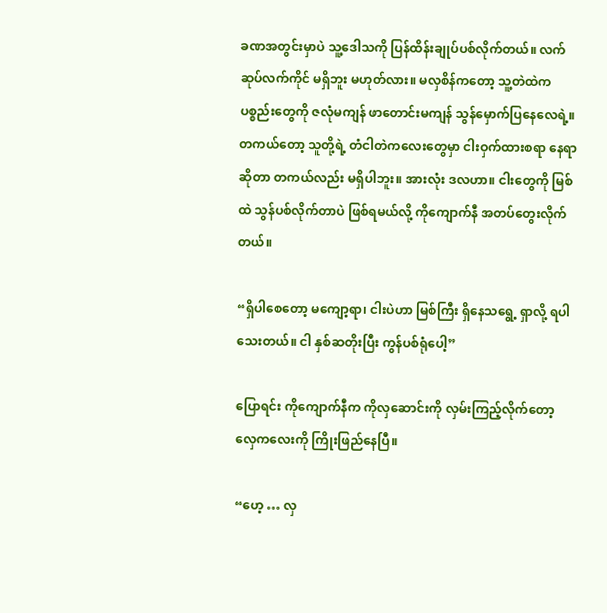ခဏအတွင်းမှာပဲ သူ့ဒေါသကို ပြန်ထိန်းချုပ်ပစ်လိုက်တယ်။ လက်ဆုပ်လက်ကိုင် မရှိဘူး မဟုတ်လား။ မလှစိန်ကတော့ သူ့တဲထဲက ပစ္စည်းတွေကို ဇလုံမကျန် ဖာတောင်းမကျန် သွန်မှောက်ပြနေလေရဲ့။ တကယ်တော့ သူတို့ရဲ့ တံငါတဲကလေးတွေမှာ ငါးဝှက်ထားစရာ နေရာဆိုတာ တကယ်လည်း မရှိပါဘူး။ အားလုံး ဒလဟာ။ ငါးတွေကို မြစ်ထဲ သွန်ပစ်လိုက်တာပဲ ဖြစ်ရမယ်လို့ ကိုကျောက်နီ အတပ်တွေးလိုက်တယ်။

“ရှိပါစေတော့ မကျော့ရာ၊ ငါးပဲဟာ မြစ်ကြီး ရှိနေသရွေ့ ရှာလို့ ရပါသေးတယ်။ ငါ နှစ်ဆတိုးပြီး ကွန်ပစ်ရုံပေါ့”

ပြောရင်း ကိုကျောက်နီက ကိုလှဆောင်းကို လှမ်းကြည့်လိုက်တော့ လှေကလေးကို ကြိုးဖြည်နေပြီ။

“ဟေ့ … လှ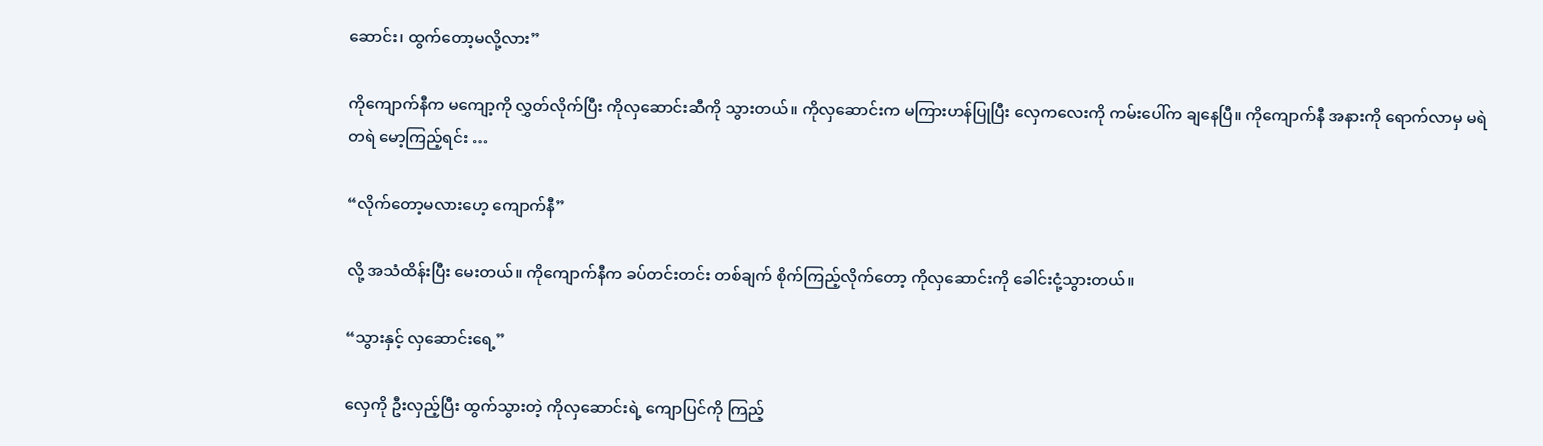ဆောင်း၊ ထွက်တော့မလို့လား”

ကိုကျောက်နီက မကျော့ကို လွှတ်လိုက်ပြီး ကိုလှဆောင်းဆီကို သွားတယ်။ ကိုလှဆောင်းက မကြားဟန်ပြုပြီး လှေကလေးကို ကမ်းပေါ်က ချနေပြီ။ ကိုကျောက်နီ အနားကို ရောက်လာမှ မရဲတရဲ မော့ကြည့်ရင်း …

“လိုက်တော့မလားဟေ့ ကျောက်နီ”

လို့ အသံထိန်းပြီး မေးတယ်။ ကိုကျောက်နီက ခပ်တင်းတင်း တစ်ချက် စိုက်ကြည့်လိုက်တော့ ကိုလှဆောင်းကို ခေါင်းငုံ့သွားတယ်။

“သွားနှင့် လှဆောင်းရေ့”

လှေကို ဦးလှည့်ပြီး ထွက်သွားတဲ့ ကိုလှဆောင်းရဲ့ ကျောပြင်ကို ကြည့်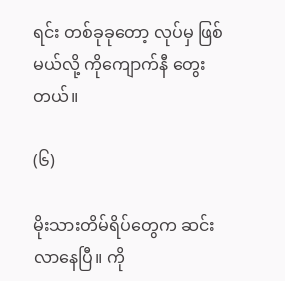ရင်း တစ်ခုခုတော့ လုပ်မှ ဖြစ်မယ်လို့ ကိုကျောက်နီ တွေးတယ်။

(၆)

မိုးသားတိမ်ရိပ်တွေက ဆင်းလာနေပြီ။ ကို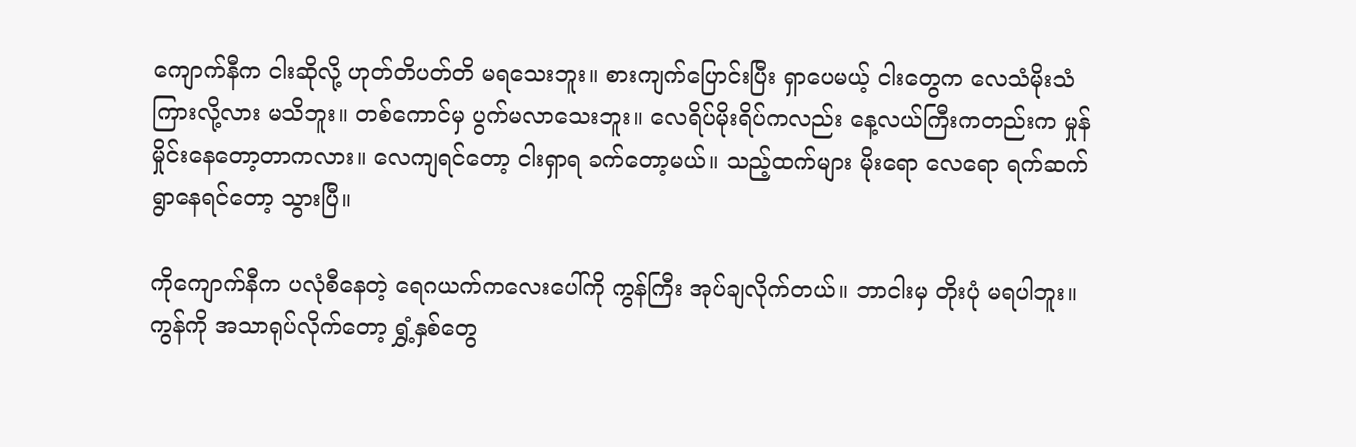ကျောက်နီက ငါးဆိုလို့ ဟုတ်တိပတ်တိ မရသေးဘူး။ စားကျက်ပြောင်းပြီး ရှာပေမယ့် ငါးတွေက လေသံမိုးသံ ကြားလို့လား မသိဘူး။ တစ်ကောင်မှ ပွက်မလာသေးဘူး။ လေရိပ်မိုးရိပ်ကလည်း နေ့လယ်ကြီးကတည်းက မှုန်မှိုင်းနေတော့တာကလား။ လေကျရင်တော့ ငါးရှာရ ခက်တော့မယ်။ သည့်ထက်များ မိုးရော လေရော ရက်ဆက် ရွာနေရင်တော့ သွားပြီ။

ကိုကျောက်နီက ပလုံစီနေတဲ့ ရေဂယက်ကလေးပေါ်ကို ကွန်ကြီး အုပ်ချလိုက်တယ်။ ဘာငါးမှ တိုးပုံ မရပါဘူး။ ကွန်ကို အသာရုပ်လိုက်တော့ ရွှံ့နှစ်တွေ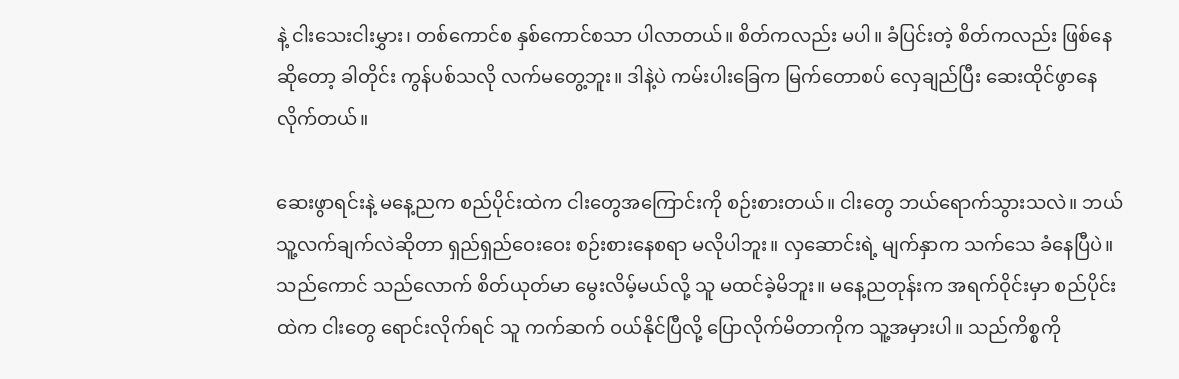နဲ့ ငါးသေးငါးမွှား၊ တစ်ကောင်စ နှစ်ကောင်စသာ ပါလာတယ်။ စိတ်ကလည်း မပါ။ ခံပြင်းတဲ့ စိတ်ကလည်း ဖြစ်နေဆိုတော့ ခါတိုင်း ကွန်ပစ်သလို လက်မတွေ့ဘူး။ ဒါနဲ့ပဲ ကမ်းပါးခြေက မြက်တောစပ် လှေချည်ပြီး ဆေးထိုင်ဖွာနေလိုက်တယ်။

ဆေးဖွာရင်းနဲ့ မနေ့ညက စည်ပိုင်းထဲက ငါးတွေအကြောင်းကို စဉ်းစားတယ်။ ငါးတွေ ဘယ်ရောက်သွားသလဲ။ ဘယ်သူ့လက်ချက်လဲဆိုတာ ရှည်ရှည်ဝေးဝေး စဉ်းစားနေစရာ မလိုပါဘူး။ လှဆောင်းရဲ့ မျက်နှာက သက်သေ ခံနေပြီပဲ။ သည်ကောင် သည်လောက် စိတ်ယုတ်မာ မွေးလိမ့်မယ်လို့ သူ မထင်ခဲ့မိဘူး။ မနေ့ညတုန်းက အရက်ဝိုင်းမှာ စည်ပိုင်းထဲက ငါးတွေ ရောင်းလိုက်ရင် သူ ကက်ဆက် ဝယ်နိုင်ပြီလို့ ပြောလိုက်မိတာကိုက သူ့အမှားပါ။ သည်ကိစ္စကို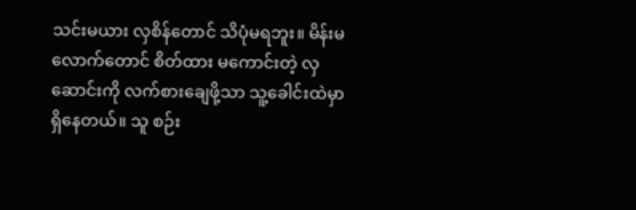သင်းမယား လှစိန်တောင် သိပုံမရဘူး။ မိန်းမလောက်တောင် စိတ်ထား မကောင်းတဲ့ လှဆောင်းကို လက်စားချေဖို့သာ သူ့ခေါင်းထဲမှာ ရှိနေတယ်။ သူ စဉ်း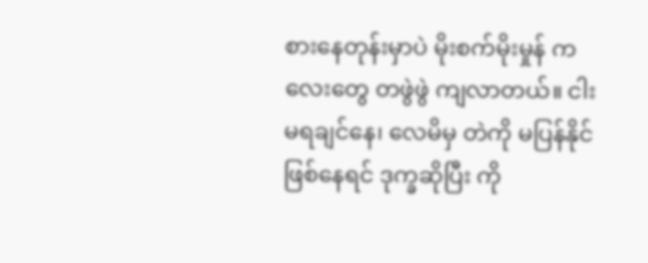စားနေတုန်းမှာပဲ မိုးစက်မိုးမှုန် ကလေးတွေ တဖွဲဖွဲ ကျလာတယ်။ ငါးမရချင်နေ၊ လေမိမှ တဲကို မပြန်နိုင် ဖြစ်နေရင် ဒုက္ခဆိုပြီး ကို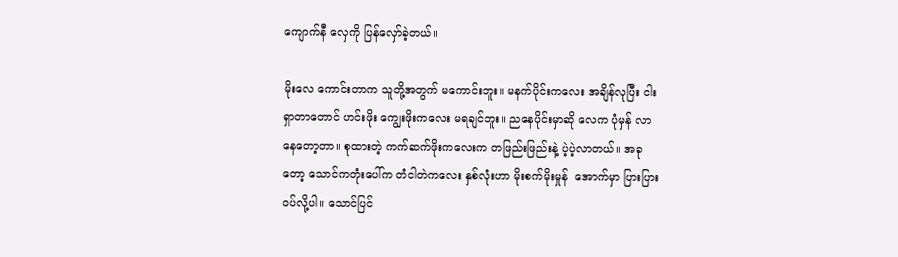ကျောက်နီ လှေကို ပြန်လှော်ခဲ့တယ်။

မိုးလေ ကောင်းတာက သူတို့အတွက် မကောင်းဘူး။ မနက်ပိုင်းကလေး အချိန်လုပြီး ငါးရှာတာတောင် ဟင်းဖိုး ကျွေးဖိုးကလေး မရချင်ဘူး။ ညနေပိုင်းမှာဆို လေက ပုံမှန် လာနေတော့တာ။ စုထားတဲ့ ကက်ဆက်ဖိုးကလေးက တဖြည်းဖြည်းနဲ့ ပဲ့ပဲ့လာတယ်။ အခုတော့ သောင်ကတုံးပေါ်က တံငါတဲကလေး နှစ်လုံးဟာ မိုးစက်မိုးမှုန်  အောက်မှာ ပြားပြားဝပ်လို့ပါ။ သောင်ပြင်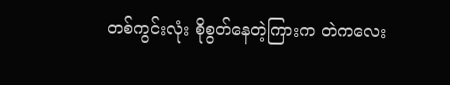တစ်ကွင်းလုံး စိုစွတ်နေတဲ့ကြားက တဲကလေး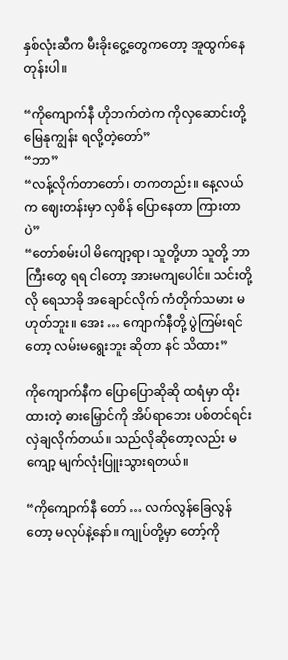နှစ်လုံးဆီက မီးခိုးငွေ့တွေကတော့ အူထွက်နေတုန်းပါ။

“ကိုကျောက်နီ ဟိုဘက်တဲက ကိုလှဆောင်းတို့ မြေနုကျွန်း ရလို့တဲ့တော်”
“ဘာ”
“လန့်လိုက်တာတော်၊ တကတည်း။ နေ့လယ်က ဈေးတန်းမှာ လှစိန် ပြောနေတာ ကြားတာပဲ”
“တော်စမ်းပါ မိကျော့ရာ၊ သူတို့ဟာ သူတို့ ဘာကြီးတွေ ရရ ငါတော့ အားမကျပေါင်။ သင်းတို့လို ရေသာခို အချောင်လိုက် ကံတိုက်သမား မဟုတ်ဘူး။ အေး … ကျောက်နီတို့ ပွဲကြမ်းရင်တော့ လမ်းမရွေးဘူး ဆိုတာ နင် သိထား”

ကိုကျောက်နီက ပြောပြောဆိုဆို ထရံမှာ ထိုးထားတဲ့ ဓားမြှောင်ကို အိပ်ရာဘေး ပစ်တင်ရင်း လှဲချလိုက်တယ်။ သည်လိုဆိုတော့လည်း မကျော့ မျက်လုံးပြူးသွားရတယ်။

“ကိုကျောက်နီ တော် … လက်လွန်ခြေလွန်တော့ မလုပ်နဲ့နော်။ ကျုပ်တို့မှာ တော့်ကို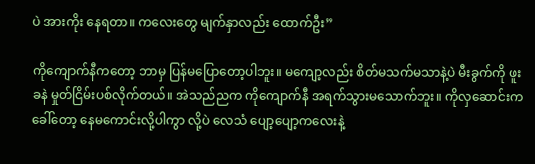ပဲ အားကိုး နေရတာ။ ကလေးတွေ မျက်နှာလည်း ထောက်ဦး”

ကိုကျောက်နီကတော့ ဘာမှ ပြန်မပြောတော့ပါဘူး။ မကျော့လည်း စိတ်မသက်မသာနဲ့ပဲ မီးခွက်ကို ဖူးခနဲ မှုတ်ငြိမ်းပစ်လိုက်တယ်။ အဲသည်ညက ကိုကျောက်နီ အရက်သွားမသောက်ဘူး။ ကိုလှဆောင်းက ခေါ်တော့ နေမကောင်းလို့ပါကွာ လို့ပဲ လေသံ ပျော့ပျော့ကလေးနဲ့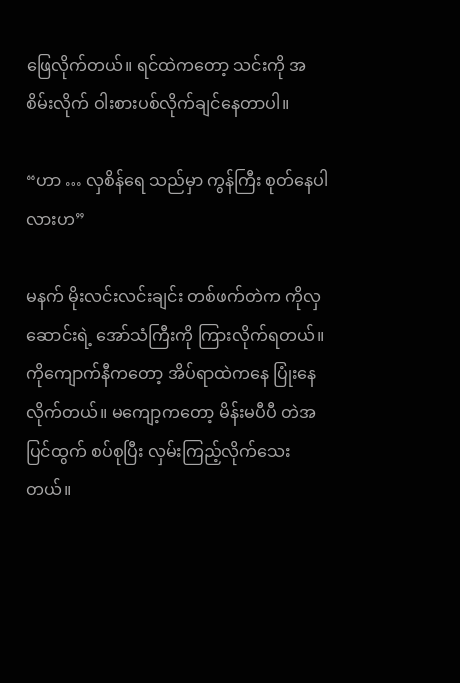ဖြေလိုက်တယ်။ ရင်ထဲကတော့ သင်းကို အစိမ်းလိုက် ဝါးစားပစ်လိုက်ချင်နေတာပါ။

“ဟာ … လှစိန်ရေ သည်မှာ ကွန်ကြီး စုတ်နေပါလားဟ”

မနက် မိုးလင်းလင်းချင်း တစ်ဖက်တဲက ကိုလှဆောင်းရဲ့ အော်သံကြီးကို ကြားလိုက်ရတယ်။ ကိုကျောက်နီကတော့ အိပ်ရာထဲကနေ ပြုံးနေလိုက်တယ်။ မကျော့ကတော့ မိန်းမပီပီ တဲအပြင်ထွက် စပ်စုပြီး လှမ်းကြည့်လိုက်သေးတယ်။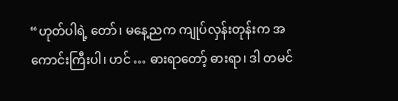“ဟုတ်ပါရဲ့ တော်၊ မနေ့ညက ကျုပ်လှန်းတုန်းက အကောင်းကြီးပါ၊ ဟင် … ဓားရာတော့် ဓားရာ၊ ဒါ တမင်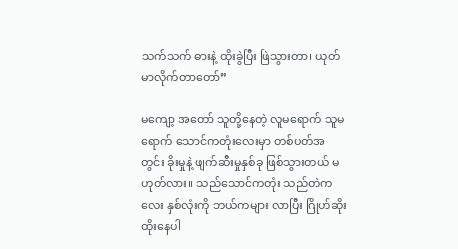သက်သက် ဓားနဲ့ ထိုးခွဲပြီး ဖြဲသွားတာ၊ ယုတ်မာလိုက်တာတော်”

မကျော့ အတော် သူတို့နေတဲ့ လူမရောက် သူမရောက် သောင်ကတုံးလေးမှာ တစ်ပတ်အတွင်း ခိုးမှုနဲ့ ဖျက်ဆီးမှုနှစ်ခု ဖြစ်သွားတယ် မဟုတ်လား။ သည်သောင်ကတုံး သည်တဲကလေး နှစ်လုံးကို ဘယ်ကများ လာပြီး ဂြိုဟ်ဆိုး ထိုးနေပါ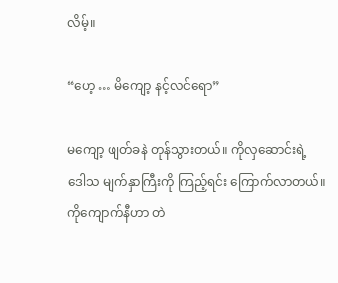လိမ့်။

“ဟေ့ … မိကျော့ နင့်လင်ရော”

မကျော့ ဖျတ်ခနဲ တုန်သွားတယ်။ ကိုလှဆောင်းရဲ့ ဒေါသ မျက်နှာကြီးကို ကြည့်ရင်း ကြောက်လာတယ်။ ကိုကျောက်နီဟာ တဲ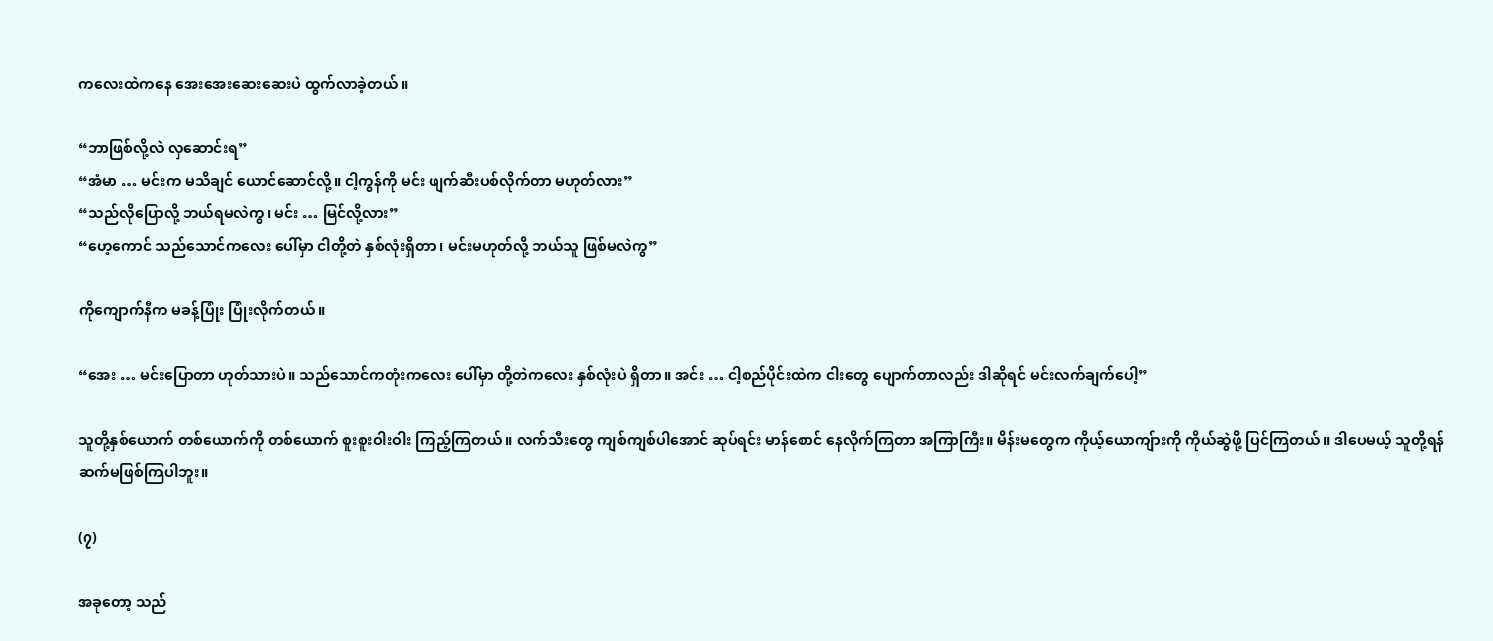ကလေးထဲကနေ အေးအေးဆေးဆေးပဲ ထွက်လာခဲ့တယ်။

“ဘာဖြစ်လို့လဲ လှဆောင်းရ”
“အံမာ … မင်းက မသိချင် ယောင်ဆောင်လို့။ ငါ့ကွန်ကို မင်း ဖျက်ဆီးပစ်လိုက်တာ မဟုတ်လား”
“သည်လိုပြောလို့ ဘယ်ရမလဲကွ၊ မင်း … မြင်လို့လား”
“ဟေ့ကောင် သည်သောင်ကလေး ပေါ်မှာ ငါတို့တဲ နှစ်လုံးရှိတာ၊ မင်းမဟုတ်လို့ ဘယ်သူ ဖြစ်မလဲကွ”

ကိုကျောက်နီက မခန့်ပြုံး ပြုံးလိုက်တယ်။

“အေး … မင်းပြောတာ ဟုတ်သားပဲ။ သည်သောင်ကတုံးကလေး ပေါ်မှာ တို့တဲကလေး နှစ်လုံးပဲ ရှိတာ။ အင်း … ငါ့စည်ပိုင်းထဲက ငါးတွေ ပျောက်တာလည်း ဒါဆိုရင် မင်းလက်ချက်ပေါ့”

သူတို့နှစ်ယောက် တစ်ယောက်ကို တစ်ယောက် စူးစူးဝါးဝါး ကြည့်ကြတယ်။ လက်သီးတွေ ကျစ်ကျစ်ပါအောင် ဆုပ်ရင်း မာန်စောင် နေလိုက်ကြတာ အကြာကြီး။ မိန်းမတွေက ကိုယ့်ယောကျ်ားကို ကိုယ်ဆွဲဖို့ ပြင်ကြတယ်။ ဒါပေမယ့် သူတို့ရန် ဆက်မဖြစ်ကြပါဘူး။

(၇)

အခုတော့ သည်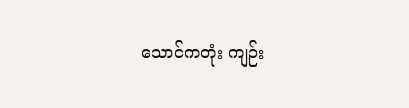သောင်ကတုံး ကျဉ်း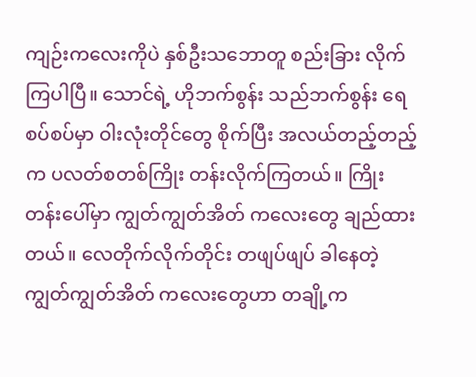ကျဉ်းကလေးကိုပဲ နှစ်ဦးသဘောတူ စည်းခြား လိုက်ကြပါပြီ။ သောင်ရဲ့ ဟိုဘက်စွန်း သည်ဘက်စွန်း ရေစပ်စပ်မှာ ဝါးလုံးတိုင်တွေ စိုက်ပြီး အလယ်တည့်တည့်က ပလတ်စတစ်ကြိုး တန်းလိုက်ကြတယ်။ ကြိုးတန်းပေါ်မှာ ကျွတ်ကျွတ်အိတ် ကလေးတွေ ချည်ထားတယ်။ လေတိုက်လိုက်တိုင်း တဖျပ်ဖျပ် ခါနေတဲ့ ကျွတ်ကျွတ်အိတ် ကလေးတွေဟာ တချို့က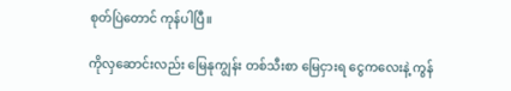စုတ်ပြဲတောင် ကုန်ပါပြီ။

ကိုလှဆောင်းလည်း မြေနုကျွန်း တစ်သီးစာ မြေငှားရ ငွေကလေးနဲ့ ကွန်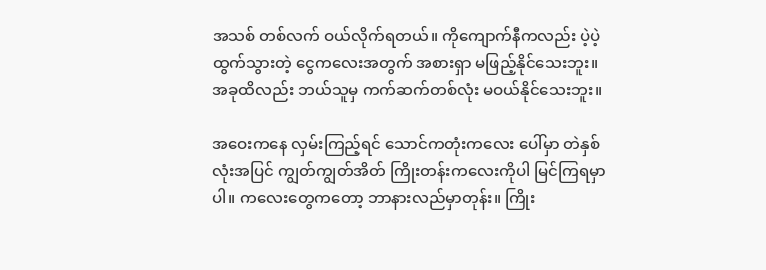အသစ် တစ်လက် ဝယ်လိုက်ရတယ်။ ကိုကျောက်နီကလည်း ပဲ့ပဲ့ထွက်သွားတဲ့ ငွေကလေးအတွက် အစားရှာ မဖြည့်နိုင်သေးဘူး။ အခုထိလည်း ဘယ်သူမှ ကက်ဆက်တစ်လုံး မဝယ်နိုင်သေးဘူး။

အဝေးကနေ လှမ်းကြည့်ရင် သောင်ကတုံးကလေး ပေါ်မှာ တဲနှစ်လုံးအပြင် ကျွတ်ကျွတ်အိတ် ကြိုးတန်းကလေးကိုပါ မြင်ကြရမှာပါ။ ကလေးတွေကတော့ ဘာနားလည်မှာတုန်း။ ကြိုး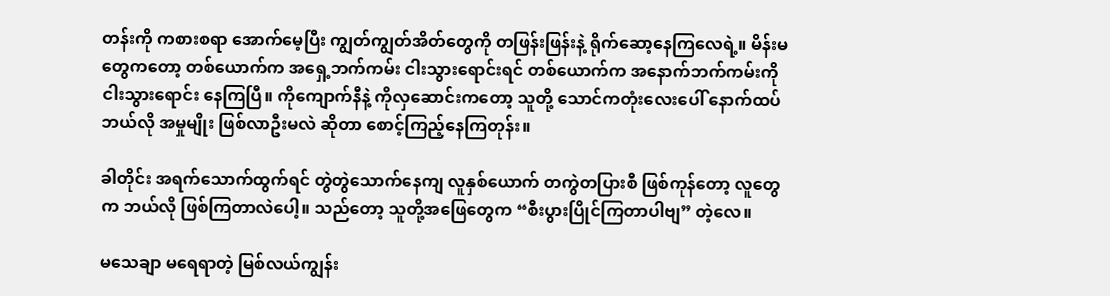တန်းကို ကစားစရာ အောက်မေ့ပြီး ကျွတ်ကျွတ်အိတ်တွေကို တဖြန်းဖြန်းနဲ့ ရိုက်ဆော့နေကြလေရဲ့။ မိန်းမတွေကတော့ တစ်ယောက်က အရှေ့ဘက်ကမ်း ငါးသွားရောင်းရင် တစ်ယောက်က အနောက်ဘက်ကမ်းကို ငါးသွားရောင်း နေကြပြီ။ ကိုကျောက်နီနဲ့ ကိုလှဆောင်းကတော့ သူတို့ သောင်ကတုံးလေးပေါ် နောက်ထပ် ဘယ်လို အမှုမျိုး ဖြစ်လာဦးမလဲ ဆိုတာ စောင့်ကြည့်နေကြတုန်း။

ခါတိုင်း အရက်သောက်ထွက်ရင် တွဲတွဲသောက်နေကျ လူနှစ်ယောက် တကွဲတပြားစီ ဖြစ်ကုန်တော့ လူတွေက ဘယ်လို ဖြစ်ကြတာလဲပေါ့။ သည်တော့ သူတို့အဖြေတွေက “စီးပွားပြိုင်ကြတာပါဗျ” တဲ့လေ။

မသေချာ မရေရာတဲ့ မြစ်လယ်ကျွန်း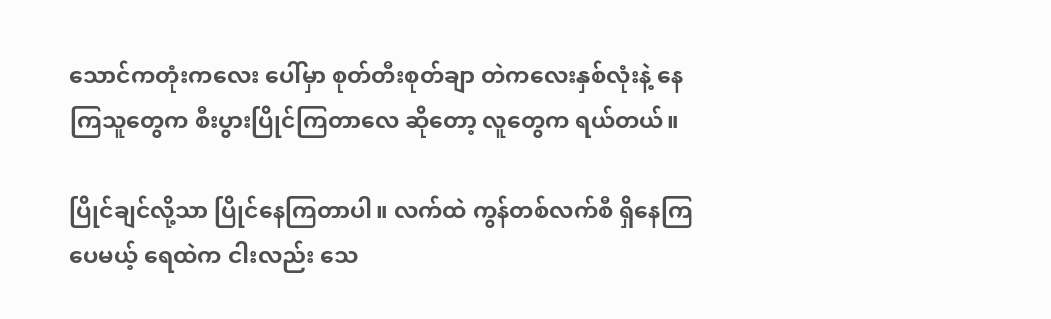သောင်ကတုံးကလေး ပေါ်မှာ စုတ်တီးစုတ်ချာ တဲကလေးနှစ်လုံးနဲ့ နေကြသူတွေက စီးပွားပြိုင်ကြတာလေ ဆိုတော့ လူတွေက ရယ်တယ်။

ပြိုင်ချင်လို့သာ ပြိုင်နေကြတာပါ။ လက်ထဲ ကွန်တစ်လက်စီ ရှိနေကြပေမယ့် ရေထဲက ငါးလည်း သေ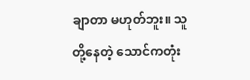ချာတာ မဟုတ်ဘူး။ သူတို့နေတဲ့ သောင်ကတုံး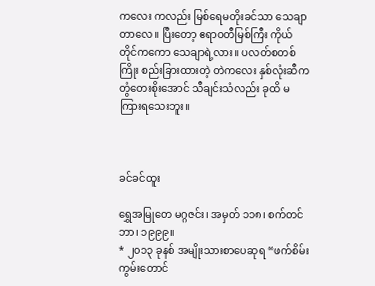ကလေး ကလည်း မြစ်ရေမတိုးခင်သာ သေချာတာလေ။ ပြီးတော့ ဧရာဝတီမြစ်ကြီး ကိုယ်တိုင်ကကော သေချာရဲ့လား။ ပလတ်စတစ်ကြိုး စည်းခြားထားတဲ့ တဲကလေး နှစ်လုံးဆီက တွံတေးစိုးအောင် သီချင်းသံလည်း ခုထိ မကြားရသေးဘူး။



ခင်ခင်ထူး

ရွှေအမြုတေ မဂ္ဂဇင်း၊ အမှတ် ၁၁၈၊ စက်တင်ဘာ၊ ၁၉၉၉။
* ၂၀၁၃ ခုနစ် အမျိုးသားစာပေဆုရ “ဖက်စိမ်းကွမ်းတောင်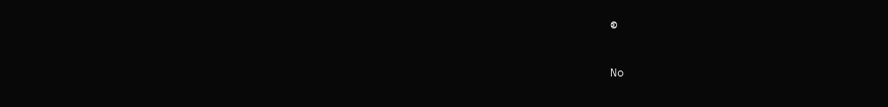စ

No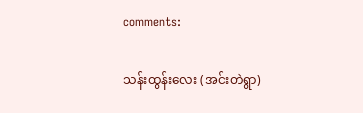comments:

သန်းထွန်းလေး (အင်းတဲရွာ)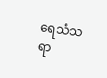ရေသံသရာ